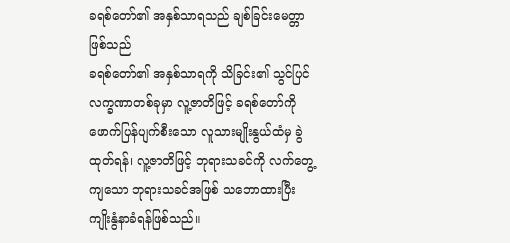ခရစ်တော်၏ အနှစ်သာရသည် ချစ်ခြင်းမေတ္တာဖြစ်သည်
ခရစ်တော်၏ အနှစ်သာရကို သိခြင်း၏ သွင်ပြင်လက္ခဏာတစ်ခုမှာ လူ့ဇာတိဖြင့် ခရစ်တော်ကို ဖောက်ပြန်ပျက်စီးသော လူသားမျိုးနွယ်ထံမှ ခွဲထုတ်ရန်၊ လူ့ဇာတိဖြင့် ဘုရားသခင်ကို လက်တွေ့ကျသော ဘုရားသခင်အဖြစ် သဘောထားပြီး ကျိုးနွံနာခံရန်ဖြစ်သည်။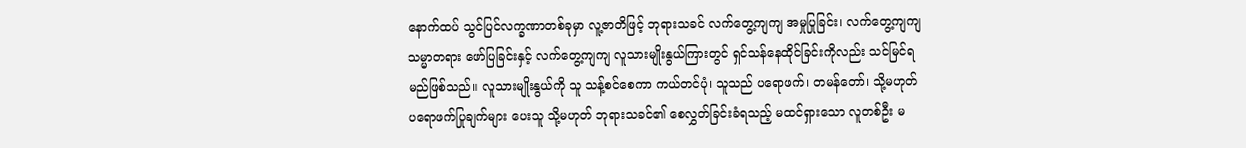နောက်ထပ် သွင်ပြင်လက္ခဏာတစ်ခုမှာ လူ့ဇာတိဖြင့် ဘုရားသခင် လက်တွေ့ကျကျ အမှုပြုခြင်း၊ လက်တွေ့ကျကျ သမ္မာတရား ဖော်ပြခြင်းနှင့် လက်တွေ့ကျကျ လူသားမျိုးနွယ်ကြားတွင် ရှင်သန်နေထိုင်ခြင်းကိုလည်း သင်မြင်ရမည်ဖြစ်သည်။ လူသားမျိုးနွယ်ကို သူ သန့်စင်စေကာ ကယ်တင်ပုံ၊ သူသည် ပရောဖက်၊ တမန်တော်၊ သို့မဟုတ် ပရောဖက်ပြုချက်များ ပေးသူ သို့မဟုတ် ဘုရားသခင်၏ စေလွှတ်ခြင်းခံရသည့် မထင်ရှားသော လူတစ်ဦး မ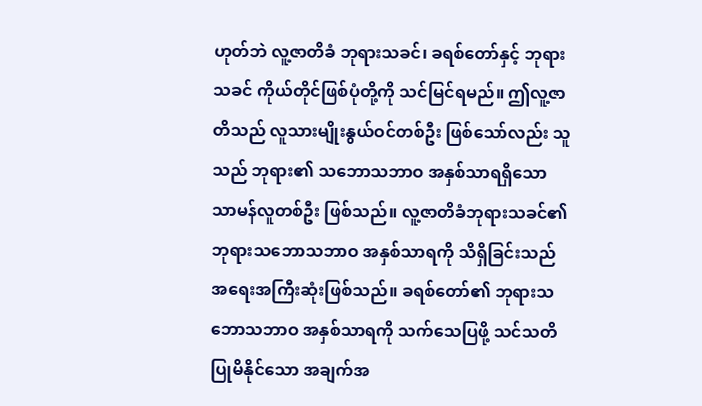ဟုတ်ဘဲ လူ့ဇာတိခံ ဘုရားသခင်၊ ခရစ်တော်နှင့် ဘုရားသခင် ကိုယ်တိုင်ဖြစ်ပုံတို့ကို သင်မြင်ရမည်။ ဤလူ့ဇာတိသည် လူသားမျိုးနွယ်ဝင်တစ်ဦး ဖြစ်သော်လည်း သူသည် ဘုရား၏ သဘောသဘာဝ အနှစ်သာရရှိသော သာမန်လူတစ်ဦး ဖြစ်သည်။ လူ့ဇာတိခံဘုရားသခင်၏ ဘုရားသဘောသဘာဝ အနှစ်သာရကို သိရှိခြင်းသည် အရေးအကြီးဆုံးဖြစ်သည်။ ခရစ်တော်၏ ဘုရားသဘောသဘာဝ အနှစ်သာရကို သက်သေပြဖို့ သင်သတိပြုမိနိုင်သော အချက်အ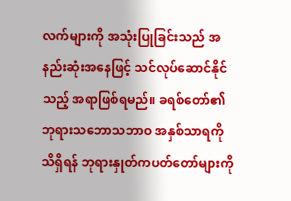လက်များကို အသုံးပြုခြင်းသည် အနည်းဆုံးအနေဖြင့် သင်လုပ်ဆောင်နိုင်သည့် အရာဖြစ်ရမည်။ ခရစ်တော်၏ ဘုရားသဘောသဘာဝ အနှစ်သာရကို သိရှိရန် ဘုရားနှုတ်ကပတ်တော်များကို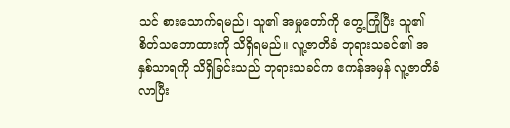သင် စားသောက်ရမည်၊ သူ၏ အမှုတော်ကို တွေ့ကြုံပြီး သူ၏ စိတ်သဘောထားကို သိရှိရမည်။ လူ့ဇာတိခံ ဘုရားသခင်၏ အနှစ်သာရကို သိရှိခြင်းသည် ဘုရားသခင်က ဧကန်အမှန် လူ့ဇာတိခံလာပြီး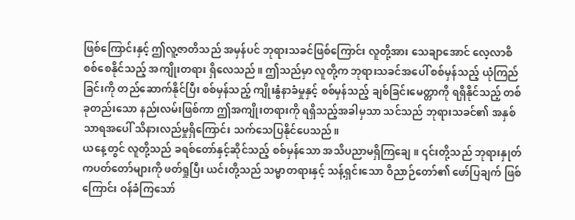ဖြစ်ကြောင်းနှင့် ဤလူ့ဇာတိသည် အမှန်ပင် ဘုရားသခင်ဖြစ်ကြောင်း လူတို့အား သေချာအောင် လေ့လာစိစစ်စေနိုင်သည့် အကျိုးတရား ရှိလေသည်။ ဤသည်မှာ လူတို့က ဘုရားသခင်အပေါ် စစ်မှန်သည့် ယုံကြည်ခြင်းကို တည်ဆောက်နိုင်ပြီး စစ်မှန်သည့် ကျိုးနွံနာခံမှုနှင့် စစ်မှန်သည့် ချစ်ခြင်းမေတ္တာကို ရရှိနိုင်သည့် တစ်ခုတည်းသော နည်းလမ်းဖြစ်ကာ ဤအကျိုးတရားကို ရရှိသည့်အခါမှသာ သင်သည် ဘုရားသခင်၏ အနှစ်သာရအပေါ် သိနားလည်မှုရှိကြောင်း သက်သေပြနိုင်ပေသည်။
ယနေ့တွင် လူတို့သည် ခရစ်တော်နှင့်ဆိုင်သည့် စစ်မှန်သော အသိပညာမရှိကြချေ။ ၎င်းတို့သည် ဘုရားနှုတ်ကပတ်တော်များကို ဖတ်ရှုပြီး ယင်းတို့သည် သမ္မာတရားနှင့် သန့်ရှင်းသော ဝိညာဉ်တော်၏ ဖော်ပြချက် ဖြစ်ကြောင်း ဝန်ခံကြသော်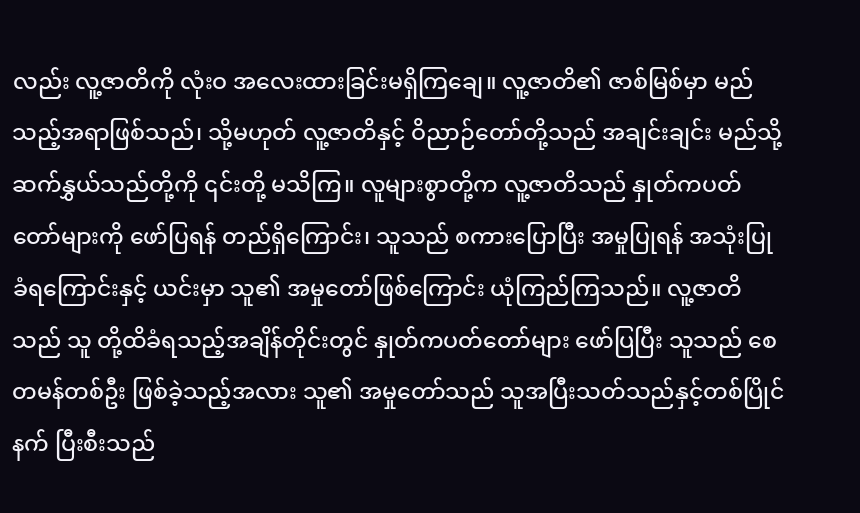လည်း လူ့ဇာတိကို လုံးဝ အလေးထားခြင်းမရှိကြချေ။ လူ့ဇာတိ၏ ဇာစ်မြစ်မှာ မည်သည့်အရာဖြစ်သည်၊ သို့မဟုတ် လူ့ဇာတိနှင့် ဝိညာဉ်တော်တို့သည် အချင်းချင်း မည်သို့ ဆက်နွှယ်သည်တို့ကို ၎င်းတို့ မသိကြ။ လူများစွာတို့က လူ့ဇာတိသည် နှုတ်ကပတ်တော်များကို ဖော်ပြရန် တည်ရှိကြောင်း၊ သူသည် စကားပြောပြီး အမှုပြုရန် အသုံးပြုခံရကြောင်းနှင့် ယင်းမှာ သူ၏ အမှုတော်ဖြစ်ကြောင်း ယုံကြည်ကြသည်။ လူ့ဇာတိသည် သူ တို့ထိခံရသည့်အချိန်တိုင်းတွင် နှုတ်ကပတ်တော်များ ဖော်ပြပြီး သူသည် စေတမန်တစ်ဦး ဖြစ်ခဲ့သည့်အလား သူ၏ အမှုတော်သည် သူအပြီးသတ်သည်နှင့်တစ်ပြိုင်နက် ပြီးစီးသည်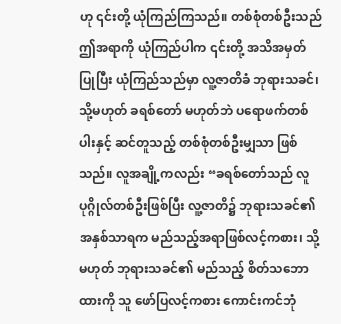ဟု ၎င်းတို့ ယုံကြည်ကြသည်။ တစ်စုံတစ်ဦးသည် ဤအရာကို ယုံကြည်ပါက ၎င်းတို့ အသိအမှတ်ပြုပြီး ယုံကြည်သည်မှာ လူ့ဇာတိခံ ဘုရားသခင်၊ သို့မဟုတ် ခရစ်တော် မဟုတ်ဘဲ ပရောဖက်တစ်ပါးနှင့် ဆင်တူသည့် တစ်စုံတစ်ဦးမျှသာ ဖြစ်သည်။ လူအချို့ကလည်း “ခရစ်တော်သည် လူပုဂ္ဂိုလ်တစ်ဦးဖြစ်ပြီး လူ့ဇာတိ၌ ဘုရားသခင်၏ အနှစ်သာရက မည်သည့်အရာဖြစ်လင့်ကစား၊ သို့မဟုတ် ဘုရားသခင်၏ မည်သည့် စိတ်သဘောထားကို သူ ဖော်ပြလင့်ကစား ကောင်းကင်ဘုံ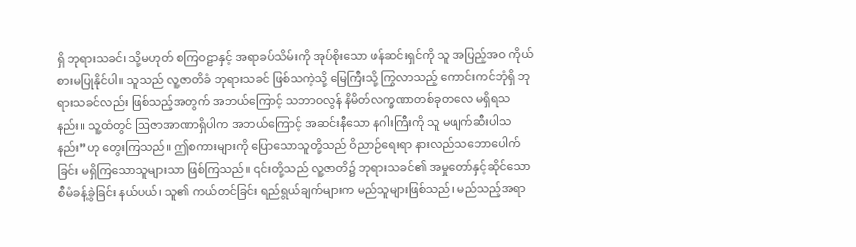ရှိ ဘုရားသခင်၊ သို့မဟုတ် စကြဝဠာနှင့် အရာခပ်သိမ်းကို အုပ်စိုးသော ဖန်ဆင်းရှင်ကို သူ အပြည့်အဝ ကိုယ်စားမပြုနိုင်ပါ။ သူသည် လူ့ဇာတိခံ ဘုရားသခင် ဖြစ်သကဲ့သို့ မြေကြီးသို့ ကြွလာသည့် ကောင်းကင်ဘုံရှိ ဘုရားသခင်လည်း ဖြစ်သည့်အတွက် အဘယ်ကြောင့် သဘာဝလွန် နိမိတ်လက္ခဏာတစ်ခုတလေ မရှိရသနည်း။ သူ့ထံတွင် ဩဇာအာဏာရှိပါက အဘယ်ကြောင့် အဆင်းနီသော နဂါးကြီးကို သူ မဖျက်ဆီးပါသနည်း”ဟု တွေးကြသည်။ ဤစကားများကို ပြောသောသူတို့သည် ဝိညာဉ်ရေးရာ နားလည်သဘောပေါက်ခြင်း မရှိကြသောသူများသာ ဖြစ်ကြသည်။ ၎င်းတို့သည် လူ့ဇာတိ၌ ဘုရားသခင်၏ အမှုတော်နှင့်ဆိုင်သော စီမံခန့်ခွဲခြင်း နယ်ပယ်၊ သူ၏ ကယ်တင်ခြင်း ရည်ရွယ်ချက်များက မည်သူများဖြစ်သည်၊ မည်သည့်အရာ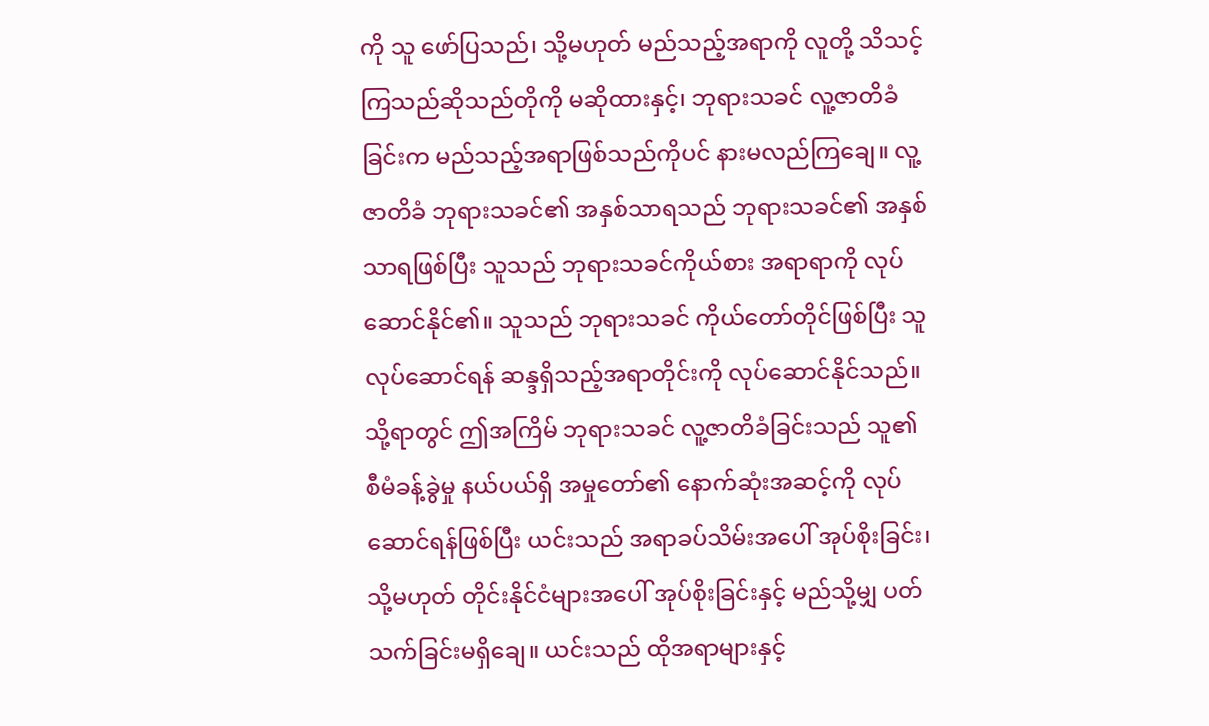ကို သူ ဖော်ပြသည်၊ သို့မဟုတ် မည်သည့်အရာကို လူတို့ သိသင့်ကြသည်ဆိုသည်တိုကို မဆိုထားနှင့်၊ ဘုရားသခင် လူ့ဇာတိခံခြင်းက မည်သည့်အရာဖြစ်သည်ကိုပင် နားမလည်ကြချေ။ လူ့ဇာတိခံ ဘုရားသခင်၏ အနှစ်သာရသည် ဘုရားသခင်၏ အနှစ်သာရဖြစ်ပြီး သူသည် ဘုရားသခင်ကိုယ်စား အရာရာကို လုပ်ဆောင်နိုင်၏။ သူသည် ဘုရားသခင် ကိုယ်တော်တိုင်ဖြစ်ပြီး သူ လုပ်ဆောင်ရန် ဆန္ဒရှိသည့်အရာတိုင်းကို လုပ်ဆောင်နိုင်သည်။ သို့ရာတွင် ဤအကြိမ် ဘုရားသခင် လူ့ဇာတိခံခြင်းသည် သူ၏ စီမံခန့်ခွဲမှု နယ်ပယ်ရှိ အမှုတော်၏ နောက်ဆုံးအဆင့်ကို လုပ်ဆောင်ရန်ဖြစ်ပြီး ယင်းသည် အရာခပ်သိမ်းအပေါ် အုပ်စိုးခြင်း၊ သို့မဟုတ် တိုင်းနိုင်ငံများအပေါ် အုပ်စိုးခြင်းနှင့် မည်သို့မျှ ပတ်သက်ခြင်းမရှိချေ။ ယင်းသည် ထိုအရာများနှင့်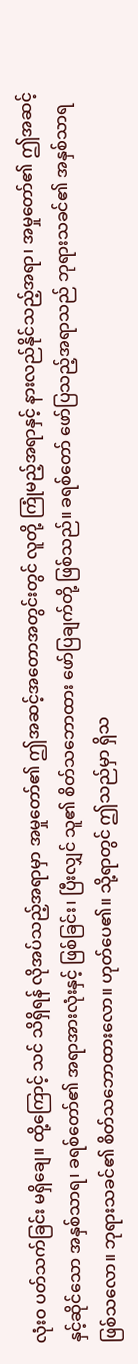လုံးဝ ပတ်သက်ခြင်း မရှိချေ။ ထို့ကြောင့် သင် သိရှိရန် လိုအပ်သည့်အရာမှာ အမှုတော်၏ ဤအဆင့်အတောအတွင်းတွင် လူတို့ ကြုံမည့်အရာနှင့် နားလည်နိုင်သည့်အရာ၊ အမှုတော်၏ ဤအဆင့်နှင့်ဆိုင်သော အနှစ်သာရ၊ ခရစ်တော်၏ အရာအားလုံးနှင့် ဖြစ်ခြင်း၊ ပြီးလျှင် သူ၏ စိတ်သဘောထား ဖော်ပြချက်တို့ ဖြစ်သည်။ ခရစ်တော် ဖော်ပြသည့်အရာသည် ဘုရားသခင်၏ အနှစ်သာရ ဖြစ်သလော။ ဘုရားသခင်၏ စိတ်သဘောထားလော။ ဟုတ်ပေ၏။ သို့ရာတွင် ဤသည်မှာ ရှိသ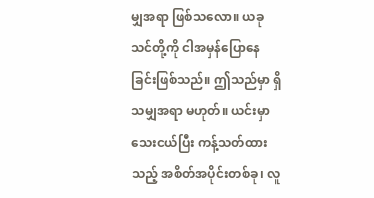မျှအရာ ဖြစ်သလော။ ယခု သင်တို့ကို ငါအမှန်ပြောနေခြင်းဖြစ်သည်။ ဤသည်မှာ ရှိသမျှအရာ မဟုတ်။ ယင်းမှာ သေးငယ်ပြီး ကန့်သတ်ထားသည့် အစိတ်အပိုင်းတစ်ခု၊ လူ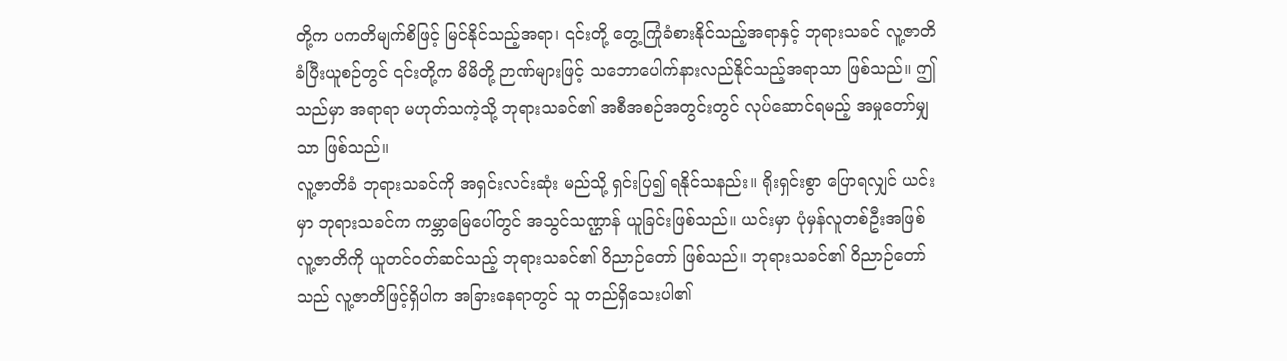တို့က ပကတိမျက်စိဖြင့် မြင်နိုင်သည့်အရာ၊ ၎င်းတို့ တွေ့ကြုံခံစားနိုင်သည့်အရာနှင့် ဘုရားသခင် လူ့ဇာတိခံပြီးယူစဉ်တွင် ၎င်းတို့က မိမိတို့ ဉာဏ်များဖြင့် သဘောပေါက်နားလည်နိုင်သည့်အရာသာ ဖြစ်သည်။ ဤသည်မှာ အရာရာ မဟုတ်သကဲ့သို့ ဘုရားသခင်၏ အစီအစဉ်အတွင်းတွင် လုပ်ဆောင်ရမည့် အမှုတော်မျှသာ ဖြစ်သည်။
လူ့ဇာတိခံ ဘုရားသခင်ကို အရှင်းလင်းဆုံး မည်သို့ ရှင်းပြ၍ ရနိုင်သနည်း။ ရိုးရှင်းစွာ ပြောရလျှင် ယင်းမှာ ဘုရားသခင်က ကမ္ဘာမြေပေါ်တွင် အသွင်သဏ္ဌာန် ယူခြင်းဖြစ်သည်။ ယင်းမှာ ပုံမှန်လူတစ်ဦးအဖြစ် လူ့ဇာတိကို ယူတင်ဝတ်ဆင်သည့် ဘုရားသခင်၏ ဝိညာဉ်တော် ဖြစ်သည်။ ဘုရားသခင်၏ ဝိညာဉ်တော်သည် လူ့ဇာတိဖြင့်ရှိပါက အခြားနေရာတွင် သူ တည်ရှိသေးပါ၏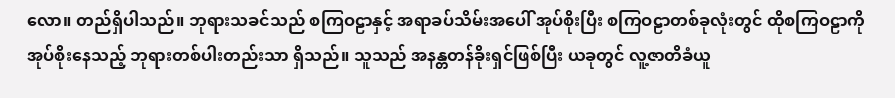လော။ တည်ရှိပါသည်။ ဘုရားသခင်သည် စကြဝဠာနှင့် အရာခပ်သိမ်းအပေါ် အုပ်စိုးပြီး စကြဝဠာတစ်ခုလုံးတွင် ထိုစကြဝဠာကို အုပ်စိုးနေသည့် ဘုရားတစ်ပါးတည်းသာ ရှိသည်။ သူသည် အနန္တတန်ခိုးရှင်ဖြစ်ပြီး ယခုတွင် လူ့ဇာတိခံယူ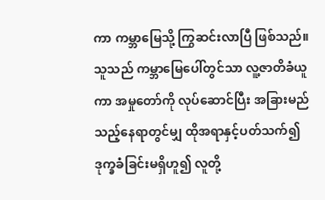ကာ ကမ္ဘာမြေသို့ ကြွဆင်းလာပြီ ဖြစ်သည်။ သူသည် ကမ္ဘာမြေပေါ်တွင်သာ လူ့ဇာတိခံယူကာ အမှုတော်ကို လုပ်ဆောင်ပြီး အခြားမည်သည့်နေရာတွင်မျှ ထိုအရာနှင့်ပတ်သက်၍ ဒုက္ခခံခြင်းမရှိဟူ၍ လူတို့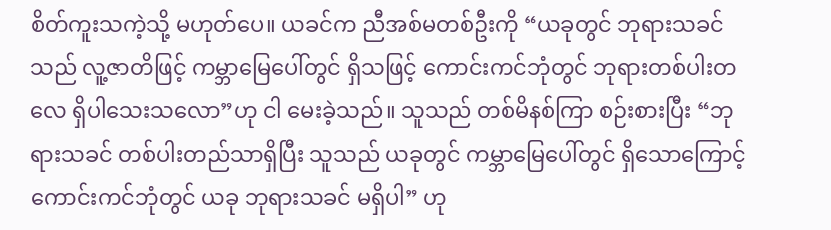စိတ်ကူးသကဲ့သို့ မဟုတ်ပေ။ ယခင်က ညီအစ်မတစ်ဦးကို “ယခုတွင် ဘုရားသခင်သည် လူ့ဇာတိဖြင့် ကမ္ဘာမြေပေါ်တွင် ရှိသဖြင့် ကောင်းကင်ဘုံတွင် ဘုရားတစ်ပါးတလေ ရှိပါသေးသလော”ဟု ငါ မေးခဲ့သည်။ သူသည် တစ်မိနစ်ကြာ စဉ်းစားပြီး “ဘုရားသခင် တစ်ပါးတည်သာရှိပြီး သူသည် ယခုတွင် ကမ္ဘာမြေပေါ်တွင် ရှိသောကြောင့် ကောင်းကင်ဘုံတွင် ယခု ဘုရားသခင် မရှိပါ” ဟု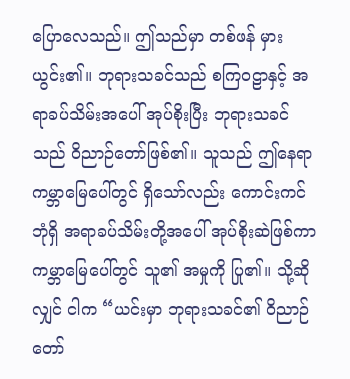ပြောလေသည်။ ဤသည်မှာ တစ်ဖန် မှားယွင်း၏။ ဘုရားသခင်သည် စကြဝဠာနှင့် အရာခပ်သိမ်းအပေါ် အုပ်စိုးပြီး ဘုရားသခင်သည် ဝိညာဉ်တော်ဖြစ်၏။ သူသည် ဤနေရာ ကမ္ဘာမြေပေါ်တွင် ရှိသော်လည်း ကောင်းကင်ဘုံရှိ အရာခပ်သိမ်းတို့အပေါ် အုပ်စိုးဆဲဖြစ်ကာ ကမ္ဘာမြေပေါ်တွင် သူ၏ အမှုကို ပြု၏။ သို့ဆိုလျှင် ငါက “ယင်းမှာ ဘုရားသခင်၏ ဝိညာဉ်တော်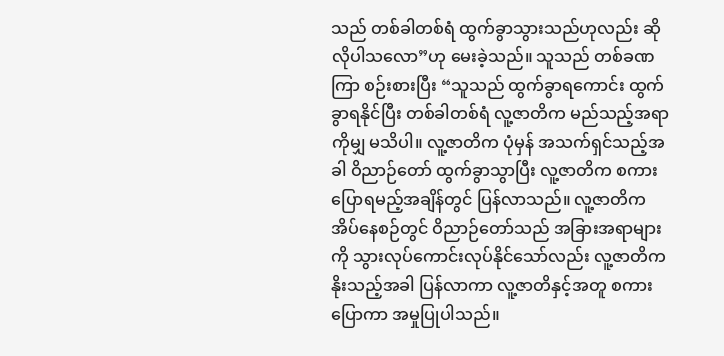သည် တစ်ခါတစ်ရံ ထွက်ခွာသွားသည်ဟုလည်း ဆိုလိုပါသလော”ဟု မေးခဲ့သည်။ သူသည် တစ်ခဏကြာ စဉ်းစားပြီး “သူသည် ထွက်ခွာရကောင်း ထွက်ခွာရနိုင်ပြီး တစ်ခါတစ်ရံ လူ့ဇာတိက မည်သည့်အရာကိုမျှ မသိပါ။ လူ့ဇာတိက ပုံမှန် အသက်ရှင်သည့်အခါ ဝိညာဉ်တော် ထွက်ခွာသွာပြီး လူ့ဇာတိက စကားပြောရမည့်အချိန်တွင် ပြန်လာသည်။ လူ့ဇာတိက အိပ်နေစဉ်တွင် ဝိညာဉ်တော်သည် အခြားအရာများကို သွားလုပ်ကောင်းလုပ်နိုင်သော်လည်း လူ့ဇာတိက နိုးသည့်အခါ ပြန်လာကာ လူ့ဇာတိနှင့်အတူ စကားပြောကာ အမှုပြုပါသည်။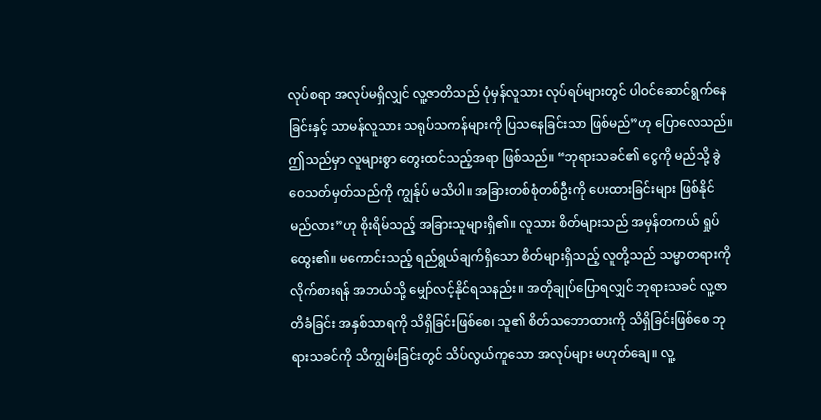လုပ်စရာ အလုပ်မရှိလျှင် လူ့ဇာတိသည် ပုံမှန်လူသား လုပ်ရပ်များတွင် ပါဝင်ဆောင်ရွက်နေခြင်းနှင့် သာမန်လူသား သရုပ်သကန်များကို ပြသနေခြင်းသာ ဖြစ်မည်”ဟု ပြောလေသည်။ ဤသည်မှာ လူများစွာ တွေးထင်သည့်အရာ ဖြစ်သည်။ “ဘုရားသခင်၏ ငွေကို မည်သို့ ခွဲဝေသတ်မှတ်သည်ကို ကျွန်ုပ် မသိပါ။ အခြားတစ်စုံတစ်ဦးကို ပေးထားခြင်းများ ဖြစ်နိုင်မည်လား”ဟု စိုးရိမ်သည့် အခြားသူများရှိ၏။ လူသား စိတ်များသည် အမှန်တကယ် ရှုပ်ထွေး၏။ မကောင်းသည့် ရည်ရွယ်ချက်ရှိသော စိတ်များရှိသည့် လူတို့သည် သမ္မာတရားကို လိုက်စားရန် အဘယ်သို့ မျှော်လင့်နိုင်ရသနည်း။ အတိုချုပ်ပြောရလျှင် ဘုရားသခင် လူ့ဇာတိခံခြင်း အနှစ်သာရကို သိရှိခြင်းဖြစ်စေ၊ သူ၏ စိတ်သဘောထားကို သိရှိခြင်းဖြစ်စေ ဘုရားသခင်ကို သိကျွမ်းခြင်းတွင် သိပ်လွယ်ကူသော အလုပ်များ မဟုတ်ချေ။ လူ့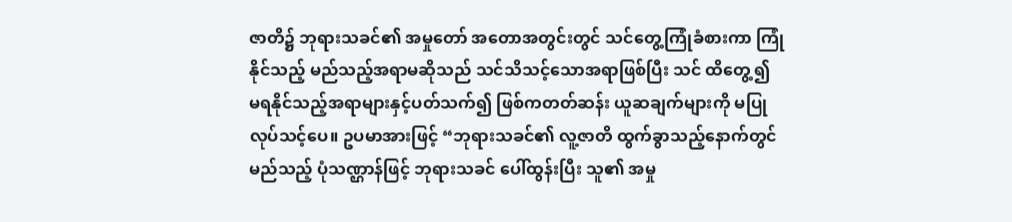ဇာတိ၌ ဘုရားသခင်၏ အမှုတော် အတောအတွင်းတွင် သင်တွေ့ကြုံခံစားကာ ကြုံနိုင်သည့် မည်သည့်အရာမဆိုသည် သင်သိသင့်သောအရာဖြစ်ပြီး သင် ထိတွေ့၍ မရနိုင်သည့်အရာများနှင့်ပတ်သက်၍ ဖြစ်ကတတ်ဆန်း ယူဆချက်များကို မပြုလုပ်သင့်ပေ။ ဥပမာအားဖြင့် “ဘုရားသခင်၏ လူ့ဇာတိ ထွက်ခွာသည့်နောက်တွင် မည်သည့် ပုံသဏ္ဌာန်ဖြင့် ဘုရားသခင် ပေါ်ထွန်းပြီး သူ၏ အမှု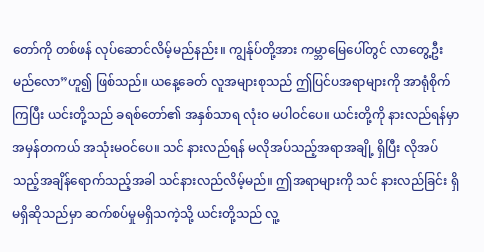တော်ကို တစ်ဖန် လုပ်ဆောင်လိမ့်မည်နည်း။ ကျွန်ုပ်တို့အား ကမ္ဘာမြေပေါ်တွင် လာတွေ့ဦးမည်လော”ဟူ၍ ဖြစ်သည်။ ယနေ့ခေတ် လူအများစုသည် ဤပြင်ပအရာများကို အာရုံစိုက်ကြပြီး ယင်းတို့သည် ခရစ်တော်၏ အနှစ်သာရ လုံးဝ မပါဝင်ပေ။ ယင်းတို့ကို နားလည်ရန်မှာ အမှန်တကယ် အသုံးမဝင်ပေ။ သင် နားလည်ရန် မလိုအပ်သည့်အရာအချို့ ရှိပြီး လိုအပ်သည့်အချိန်ရောက်သည့်အခါ သင်နားလည်လိမ့်မည်။ ဤအရာများကို သင် နားလည်ခြင်း ရှိမရှိဆိုသည်မှာ ဆက်စပ်မှုမရှိသကဲ့သို့ ယင်းတို့သည် လူ့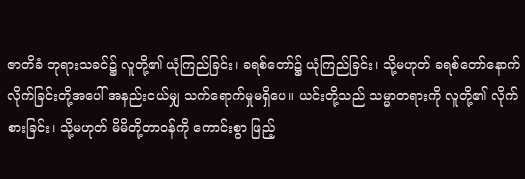ဇာတိခံ ဘုရားသခင်၌ လူတို့၏ ယုံကြည်ခြင်း၊ ခရစ်တော်၌ ယုံကြည်ခြင်း၊ သို့မဟုတ် ခရစ်တော်နောက်လိုက်ခြင်းတို့အပေါ် အနည်းငယ်မျှ သက်ရောက်မှုမရှိပေ။ ယင်းတို့သည် သမ္မာတရားကို လူတို့၏ လိုက်စားခြင်း၊ သို့မဟုတ် မိမိတို့တာဝန်ကို ကောင်းစွာ ဖြည့်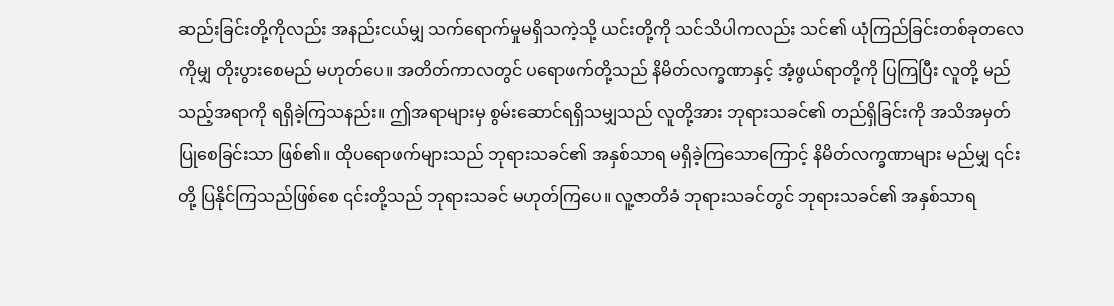ဆည်းခြင်းတို့ကိုလည်း အနည်းငယ်မျှ သက်ရောက်မှုမရှိသကဲ့သို့ ယင်းတို့ကို သင်သိပါကလည်း သင်၏ ယုံကြည်ခြင်းတစ်ခုတလေကိုမျှ တိုးပွားစေမည် မဟုတ်ပေ။ အတိတ်ကာလတွင် ပရောဖက်တို့သည် နိမိတ်လက္ခဏာနှင့် အံ့ဖွယ်ရာတို့ကို ပြကြပြီး လူတို့ မည်သည့်အရာကို ရရှိခဲ့ကြသနည်း။ ဤအရာများမှ စွမ်းဆောင်ရရှိသမျှသည် လူတို့အား ဘုရားသခင်၏ တည်ရှိခြင်းကို အသိအမှတ်ပြုစေခြင်းသာ ဖြစ်၏။ ထိုပရောဖက်များသည် ဘုရားသခင်၏ အနှစ်သာရ မရှိခဲ့ကြသောကြောင့် နိမိတ်လက္ခဏာများ မည်မျှ ၎င်းတို့ ပြနိုင်ကြသည်ဖြစ်စေ ၎င်းတို့သည် ဘုရားသခင် မဟုတ်ကြပေ။ လူ့ဇာတိခံ ဘုရားသခင်တွင် ဘုရားသခင်၏ အနှစ်သာရ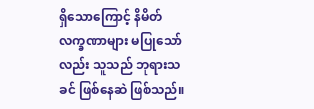ရှိသောကြောင့် နိမိတ်လက္ခဏာများ မပြုသော်လည်း သူသည် ဘုရားသခင် ဖြစ်နေဆဲ ဖြစ်သည်။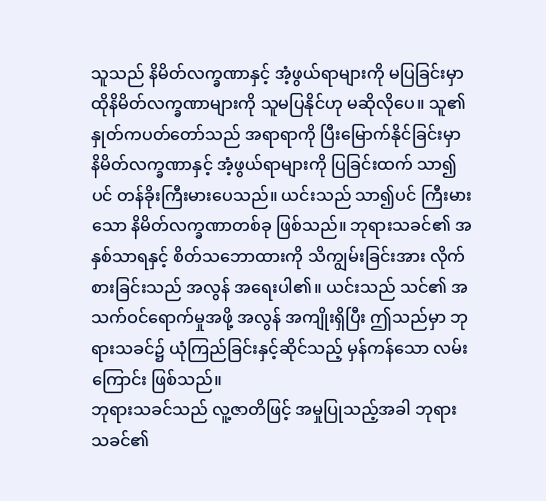သူသည် နိမိတ်လက္ခဏာနှင့် အံ့ဖွယ်ရာများကို မပြခြင်းမှာ ထိုနိမိတ်လက္ခဏာများကို သူမပြနိုင်ဟု မဆိုလိုပေ။ သူ၏ နှုတ်ကပတ်တော်သည် အရာရာကို ပြီးမြောက်နိုင်ခြင်းမှာ နိမိတ်လက္ခဏာနှင့် အံ့ဖွယ်ရာများကို ပြခြင်းထက် သာ၍ပင် တန်ခိုးကြီးမားပေသည်။ ယင်းသည် သာ၍ပင် ကြီးမားသော နိမိတ်လက္ခဏာတစ်ခု ဖြစ်သည်။ ဘုရားသခင်၏ အနှစ်သာရနှင့် စိတ်သဘောထားကို သိကျွမ်းခြင်းအား လိုက်စားခြင်းသည် အလွန် အရေးပါ၏။ ယင်းသည် သင်၏ အသက်ဝင်ရောက်မှုအဖို့ အလွန် အကျိုးရှိပြီး ဤသည်မှာ ဘုရားသခင်၌ ယုံကြည်ခြင်းနှင့်ဆိုင်သည့် မှန်ကန်သော လမ်းကြောင်း ဖြစ်သည်။
ဘုရားသခင်သည် လူ့ဇာတိဖြင့် အမှုပြုသည့်အခါ ဘုရားသခင်၏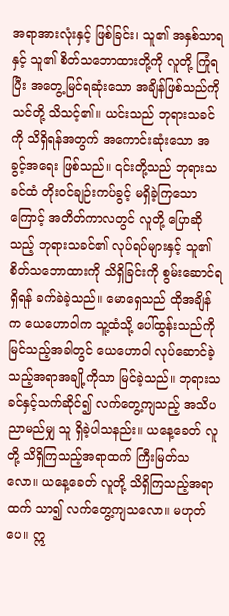အရာအားလုံးနှင့် ဖြစ်ခြင်း၊ သူ၏ အနှစ်သာရနှင့် သူ၏ စိတ်သဘောထားတို့ကို လူတို့ ကြုံရပြီး အတွေ့မြင်ရဆုံးသော အချိန်ဖြစ်သည်ကို သင်တို့ သိသင့်၏။ ယင်းသည် ဘုရားသခင်ကို သိရှိရန်အတွက် အကောင်းဆုံးသော အခွင့်အရေး ဖြစ်သည်။ ၎င်းတို့သည် ဘုရားသခင်ထံ တိုးဝင်ချဉ်းကပ်ခွင့် မရှိခဲ့ကြသောကြောင့် အတိတ်ကာလတွင် လူတို့ ပြောဆိုသည့် ဘုရားသခင်၏ လုပ်ရပ်များနှင့် သူ၏ စိတ်သဘောထားကို သိရှိခြင်းကို စွမ်းဆောင်ရရှိရန် ခက်ခဲခဲ့သည်။ မောရှေသည် ထိုအချိန်က ယေဟောဝါက သူ့ထံသို့ ပေါ်ထွန်းသည်ကို မြင်သည့်အခါတွင် ယေဟောဝါ လုပ်ဆောင်ခဲ့သည့်အရာအချို့ကိုသာ မြင်ခဲ့သည်။ ဘုရားသခင်နှင့်သက်ဆိုင်၍ လက်တွေ့ကျသည့် အသိပညာမည်မျှ သူ ရှိခဲ့ပါသနည်း။ ယနေ့ခေတ် လူတို့ သိရှိကြသည့်အရာထက် ကြီးမြတ်သလော။ ယနေ့ခေတ် လူတို့ သိရှိကြသည့်အရာထက် သာ၍ လက်တွေ့ကျသလော။ မဟုတ်ပေ။ ဣ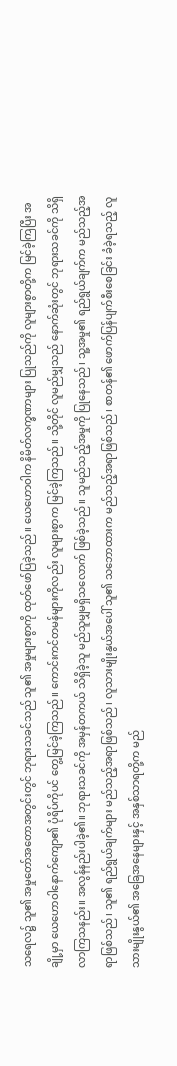သရေလ၌ သူ၏ အမှုတော်အတောအတွင်းတွင် ဘုရားသခင်သည် သူ၏ အမှုများစွာကို ထုတ်ဖော်ပြခဲ့သည်။ ယေဟောဝါက နိမိတ်လက္ခဏာများ ပြုသည်ကို လူများစွာတို့က မြင်ခဲ့ကြပြီး အချို့မှာ ယေဟောဝါနောက်ကျော၏ ပုံရိပ်ကိုပင် တွေ့မြင်ခဲ့ကြသည်။ ကောင်းကင်တမန်များကိုလည်း လူများစွာက မြင်ခဲ့ကြသည်။ သို့တိုင် လူမည်မျှသည် နောက်ဆုံးတွင် ဘုရားသခင်ကို သိရှိလာကြသနည်း။ အလွန်နည်းပါခဲ့၏။ ဘုရားသခင်ကို အမှန်တကယ် သိရှိခဲ့သူ မည်သူမျှမရှိသလောက် ဖြစ်ခဲ့သည်။ သူမည်သည့်အမှုကို ပြုနေသည်၊ သူ့အမှု၏ ရည်ရွယ်ချက်က မည်သည့်အရာဖြစ်သည်၊ သူ၏ ရည်ရွယ်ချက်များ မည်သည့်အရာဖြစ်သည်၊ လူသားမျိုးနွယ်အပေါ် သူ၏ သဘောထားက မည်သည့်အရာဖြစ်သည်၊ စာတန်၏ ဖောက်ပြန်ပျက်စီးစေခြင်း ခံခဲ့ရသည့် လူသားမျိုးနွယ်၏ အခြေအနေများနှင့် အနှစ်သာရတို့က မည်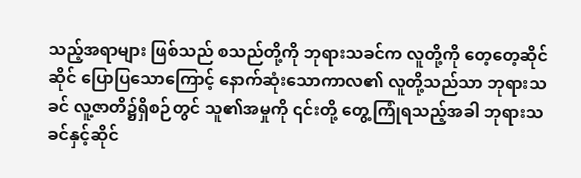သည့်အရာများ ဖြစ်သည် စသည်တို့ကို ဘုရားသခင်က လူတို့ကို တေ့တေ့ဆိုင်ဆိုင် ပြောပြသောကြောင့် နောက်ဆုံးသောကာလ၏ လူတို့သည်သာ ဘုရားသခင် လူ့ဇာတိ၌ရှိစဉ်တွင် သူ၏အမှုကို ၎င်းတို့ တွေ့ကြုံရသည့်အခါ ဘုရားသခင်နှင့်ဆိုင်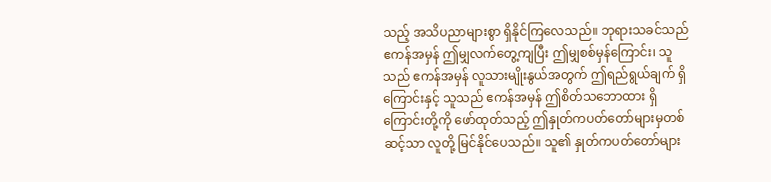သည့် အသိပညာများစွာ ရှိနိုင်ကြလေသည်။ ဘုရားသခင်သည် ဧကန်အမှန် ဤမျှလက်တွေ့ကျပြီး ဤမျှစစ်မှန်ကြောင်း၊ သူသည် ဧကန်အမှန် လူသားမျိုးနွယ်အတွက် ဤရည်ရွယ်ချက် ရှိကြောင်းနှင့် သူသည် ဧကန်အမှန် ဤစိတ်သဘောထား ရှိကြောင်းတို့ကို ဖော်ထုတ်သည့် ဤနှုတ်ကပတ်တော်များမှတစ်ဆင့်သာ လူတို့ မြင်နိုင်ပေသည်။ သူ၏ နှုတ်ကပတ်တော်များ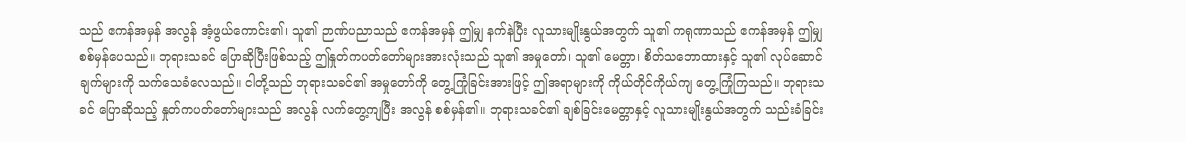သည် ဧကန်အမှန် အလွန် အံ့ဖွယ်ကောင်း၏၊ သူ၏ ဉာဏ်ပညာသည် ဧကန်အမှန် ဤမျှ နက်နဲပြီး လူသားမျိုးနွယ်အတွက် သူ၏ ကရုဏာသည် ဧကန်အမှန် ဤမျှ စစ်မှန်ပေသည်။ ဘုရားသခင် ပြောဆိုပြီးဖြစ်သည့် ဤနှုတ်ကပတ်တော်များအားလုံးသည် သူ၏ အမှုတော်၊ သူ၏ မေတ္တာ၊ စိတ်သဘောထားနှင့် သူ၏ လုပ်ဆောင်ချက်များကို သက်သေခံလေသည်။ ငါတို့သည် ဘုရားသခင်၏ အမှုတော်ကို တွေ့ကြုံခြင်းအားဖြင့် ဤအရာများကို ကိုယ်တိုင်ကိုယ်ကျ တွေ့ကြုံကြသည်။ ဘုရားသခင် ပြောဆိုသည့် နှုတ်ကပတ်တော်များသည် အလွန် လက်တွေ့ကျပြီး အလွန် စစ်မှန်၏။ ဘုရားသခင်၏ ချစ်ခြင်းမေတ္တာနှင့် လူသားမျိုးနွယ်အတွက် သည်းခံခြင်း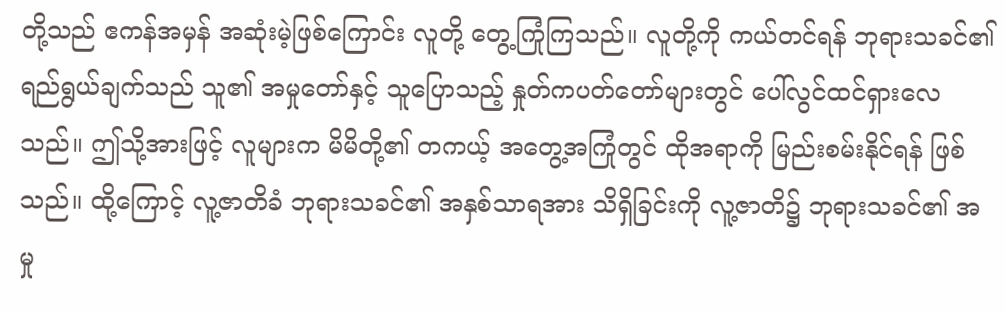တို့သည် ဧကန်အမှန် အဆုံးမဲ့ဖြစ်ကြောင်း လူတို့ တွေ့ကြုံကြသည်။ လူတို့ကို ကယ်တင်ရန် ဘုရားသခင်၏ ရည်ရွယ်ချက်သည် သူ၏ အမှုတော်နှင့် သူပြောသည့် နှုတ်ကပတ်တော်များတွင် ပေါ်လွင်ထင်ရှားလေသည်။ ဤသို့အားဖြင့် လူများက မိမိတို့၏ တကယ့် အတွေ့အကြုံတွင် ထိုအရာကို မြည်းစမ်းနိုင်ရန် ဖြစ်သည်။ ထို့ကြောင့် လူ့ဇာတိခံ ဘုရားသခင်၏ အနှစ်သာရအား သိရှိခြင်းကို လူ့ဇာတိ၌ ဘုရားသခင်၏ အမှု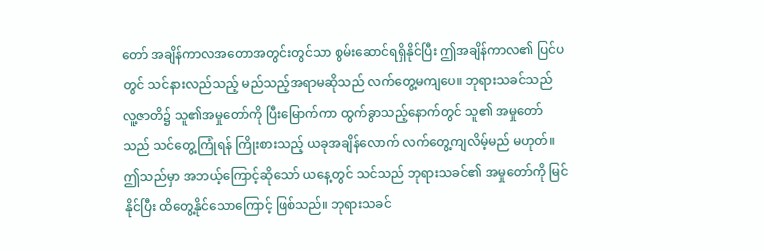တော် အချိန်ကာလအတောအတွင်းတွင်သာ စွမ်းဆောင်ရရှိနိုင်ပြီး ဤအချိန်ကာလ၏ ပြင်ပတွင် သင်နားလည်သည့် မည်သည့်အရာမဆိုသည် လက်တွေ့မကျပေ။ ဘုရားသခင်သည် လူ့ဇာတိ၌ သူ၏အမှုတော်ကို ပြီးမြောက်ကာ ထွက်ခွာသည့်နောက်တွင် သူ၏ အမှုတော်သည် သင်တွေ့ကြုံရန် ကြိုးစားသည့် ယခုအချိန်လောက် လက်တွေ့ကျလိမ့်မည် မဟုတ်။ ဤသည်မှာ အဘယ့်ကြောင့်ဆိုသော် ယနေ့တွင် သင်သည် ဘုရားသခင်၏ အမှုတော်ကို မြင်နိုင်ပြီး ထိတွေ့နိုင်သောကြောင့် ဖြစ်သည်။ ဘုရားသခင်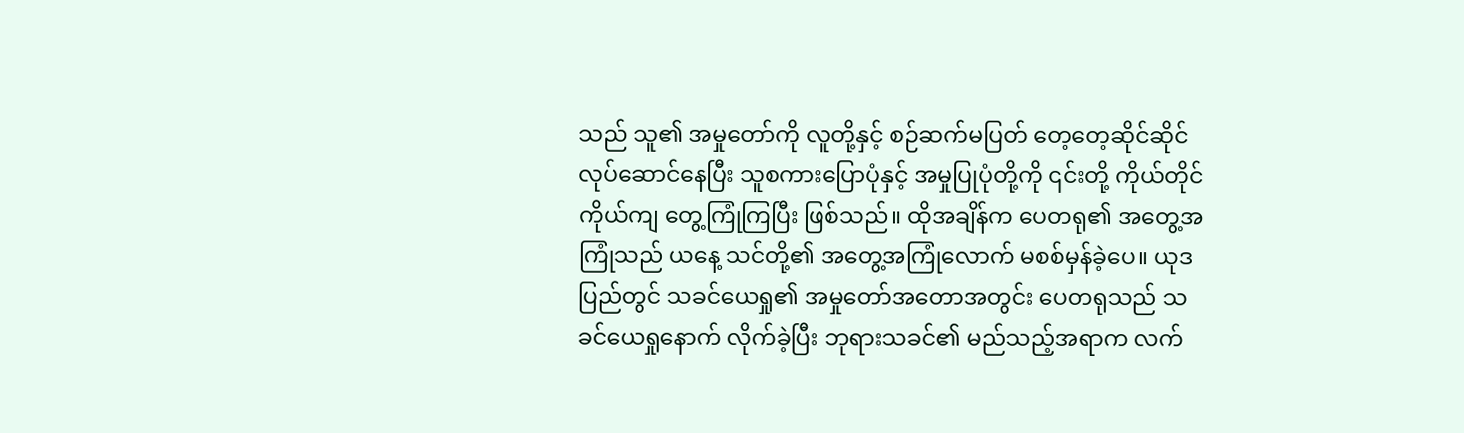သည် သူ၏ အမှုတော်ကို လူတို့နှင့် စဉ်ဆက်မပြတ် တေ့တေ့ဆိုင်ဆိုင် လုပ်ဆောင်နေပြီး သူစကားပြောပုံနှင့် အမှုပြုပုံတို့ကို ၎င်းတို့ ကိုယ်တိုင်ကိုယ်ကျ တွေ့ကြုံကြပြီး ဖြစ်သည်။ ထိုအချိန်က ပေတရု၏ အတွေ့အကြုံသည် ယနေ့ သင်တို့၏ အတွေ့အကြုံလောက် မစစ်မှန်ခဲ့ပေ။ ယုဒပြည်တွင် သခင်ယေရှု၏ အမှုတော်အတောအတွင်း ပေတရုသည် သခင်ယေရှုနောက် လိုက်ခဲ့ပြီး ဘုရားသခင်၏ မည်သည့်အရာက လက်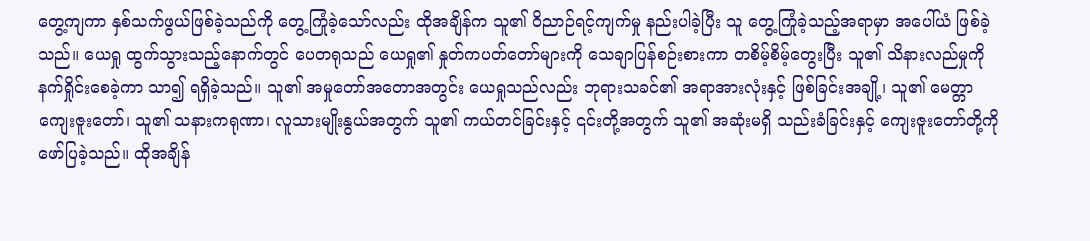တွေ့ကျကာ နှစ်သက်ဖွယ်ဖြစ်ခဲ့သည်ကို တွေ့ကြုံခဲ့သော်လည်း ထိုအချိန်က သူ၏ ဝိညာဉ်ရင့်ကျက်မှု နည်းပါခဲ့ပြီး သူ တွေ့ကြုံခဲ့သည့်အရာမှာ အပေါ်ယံ ဖြစ်ခဲ့သည်။ ယေရှု ထွက်သွားသည့်နောက်တွင် ပေတရုသည် ယေရှု၏ နှုတ်ကပတ်တော်များကို သေချာပြန်စဉ်းစားကာ တစိမ့်စိမ့်တွေးပြီး သူ၏ သိနားလည်မှုကို နက်ရှိုင်းစေခဲ့ကာ သာ၍ ရရှိခဲ့သည်။ သူ၏ အမှုတော်အတောအတွင်း ယေရှုသည်လည်း ဘုရားသခင်၏ အရာအားလုံးနှင့် ဖြစ်ခြင်းအချို့၊ သူ၏ မေတ္တာကျေးဇူးတော်၊ သူ၏ သနားကရုဏာ၊ လူသားမျိုးနွယ်အတွက် သူ၏ ကယ်တင်ခြင်းနှင့် ၎င်းတို့အတွက် သူ၏ အဆုံးမရှိ သည်းခံခြင်းနှင့် ကျေးဇူးတော်တို့ကို ဖော်ပြခဲ့သည်။ ထိုအချိန်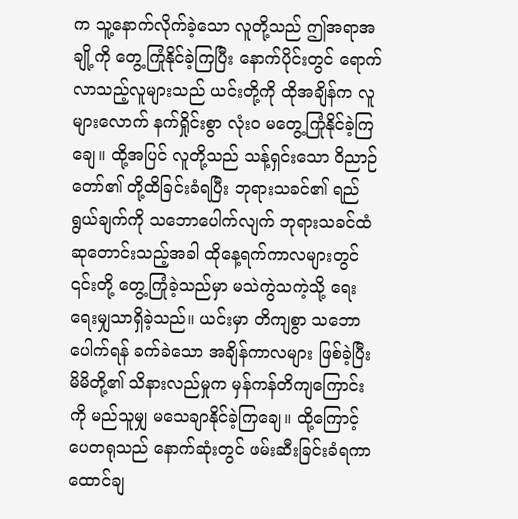က သူ့နောက်လိုက်ခဲ့သော လူတို့သည် ဤအရာအချို့ကို တွေ့ကြုံနိုင်ခဲ့ကြပြီး နောက်ပိုင်းတွင် ရောက်လာသည့်လူများသည် ယင်းတို့ကို ထိုအချိန်က လူများလောက် နက်ရှိုင်းစွာ လုံးဝ မတွေ့ကြုံနိုင်ခဲ့ကြချေ။ ထို့အပြင် လူတို့သည် သန့်ရှင်းသော ဝိညာဉ်တော်၏ တို့ထိခြင်းခံရပြီး ဘုရားသခင်၏ ရည်ရွယ်ချက်ကို သဘောပေါက်လျက် ဘုရားသခင်ထံ ဆုတောင်းသည့်အခါ ထိုနေ့ရက်ကာလများတွင် ၎င်းတို့ တွေ့ကြုံခဲ့သည်မှာ မသဲကွဲသကဲ့သို့ ရေးရေးမျှသာရှိခဲ့သည်။ ယင်းမှာ တိကျစွာ သဘောပေါက်ရန် ခက်ခဲသော အချိန်ကာလများ ဖြစ်ခဲ့ပြီး မိမိတို့၏ သိနားလည်မှုက မှန်ကန်တိကျကြောင်းကို မည်သူမျှ မသေချာနိုင်ခဲ့ကြချေ။ ထို့ကြောင့် ပေတရုသည် နောက်ဆုံးတွင် ဖမ်းဆီးခြင်းခံရကာ ထောင်ချ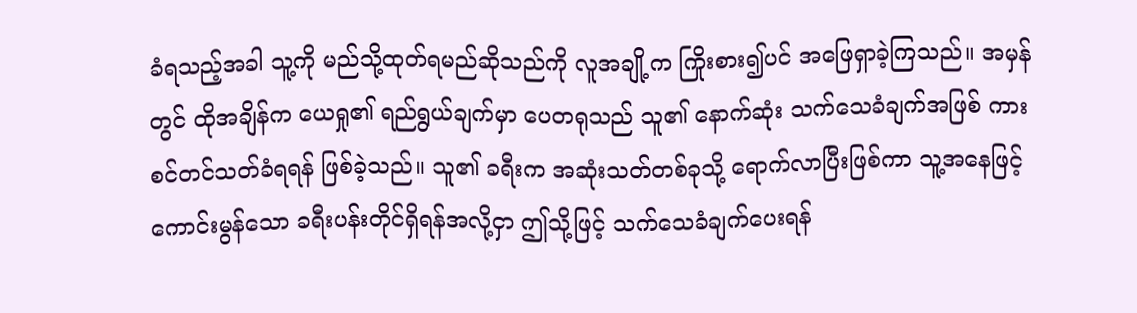ခံရသည့်အခါ သူ့ကို မည်သို့ထုတ်ရမည်ဆိုသည်ကို လူအချို့က ကြိုးစား၍ပင် အဖြေရှာခဲ့ကြသည်။ အမှန်တွင် ထိုအချိန်က ယေရှု၏ ရည်ရွယ်ချက်မှာ ပေတရုသည် သူ၏ နောက်ဆုံး သက်သေခံချက်အဖြစ် ကားစင်တင်သတ်ခံရရန် ဖြစ်ခဲ့သည်။ သူ၏ ခရီးက အဆုံးသတ်တစ်ခုသို့ ရောက်လာပြီးဖြစ်ကာ သူ့အနေဖြင့် ကောင်းမွန်သော ခရီးပန်းတိုင်ရှိရန်အလို့ငှာ ဤသို့ဖြင့် သက်သေခံချက်ပေးရန်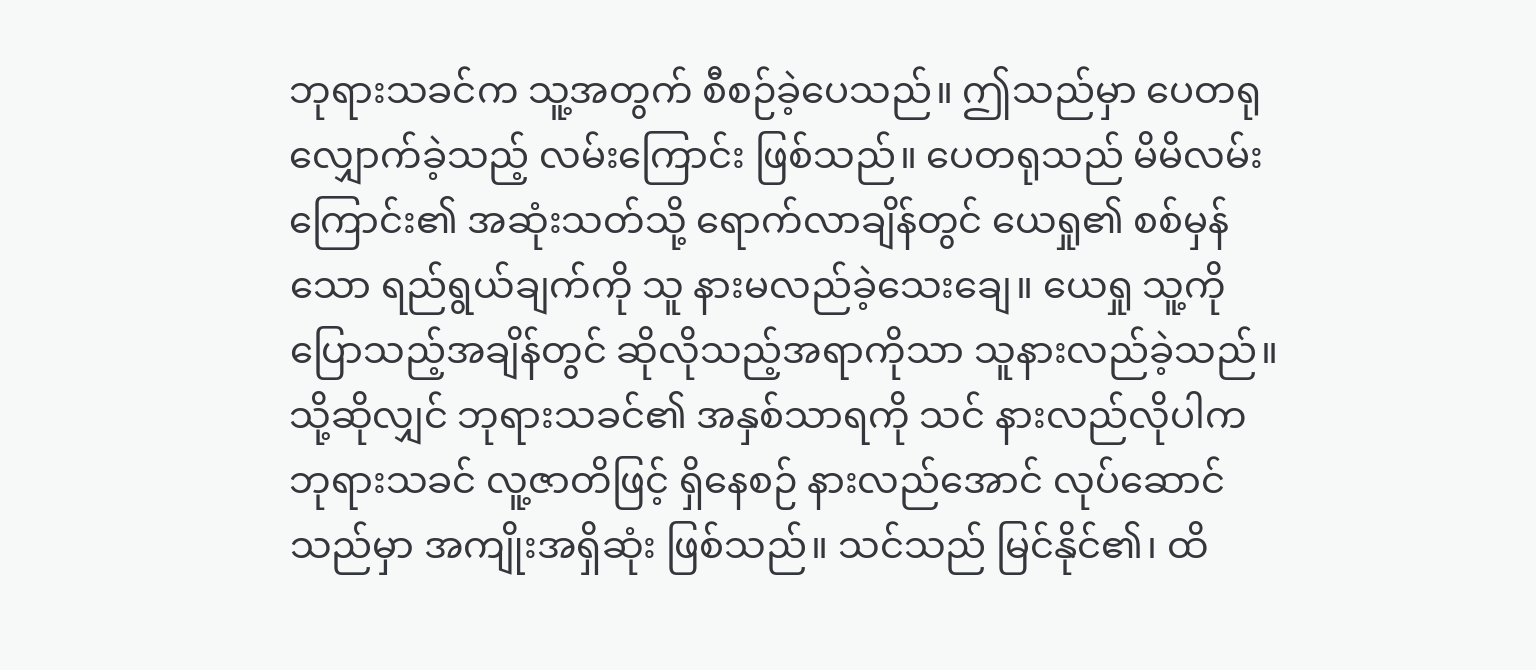ဘုရားသခင်က သူ့အတွက် စီစဉ်ခဲ့ပေသည်။ ဤသည်မှာ ပေတရု လျှောက်ခဲ့သည့် လမ်းကြောင်း ဖြစ်သည်။ ပေတရုသည် မိမိလမ်းကြောင်း၏ အဆုံးသတ်သို့ ရောက်လာချိန်တွင် ယေရှု၏ စစ်မှန်သော ရည်ရွယ်ချက်ကို သူ နားမလည်ခဲ့သေးချေ။ ယေရှု သူ့ကို ပြောသည့်အချိန်တွင် ဆိုလိုသည့်အရာကိုသာ သူနားလည်ခဲ့သည်။ သို့ဆိုလျှင် ဘုရားသခင်၏ အနှစ်သာရကို သင် နားလည်လိုပါက ဘုရားသခင် လူ့ဇာတိဖြင့် ရှိနေစဉ် နားလည်အောင် လုပ်ဆောင်သည်မှာ အကျိုးအရှိဆုံး ဖြစ်သည်။ သင်သည် မြင်နိုင်၏၊ ထိ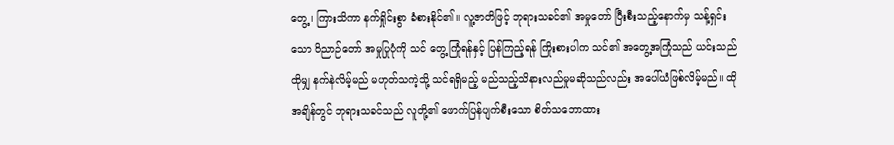တွေ့၊ ကြားသိကာ နက်ရှိုင်းစွာ ခံစားနိုင်၏။ လူ့ဇာတိဖြင့် ဘုရားသခင်၏ အမှုတော် ပြီးစီးသည့်နောက်မှ သန့်ရှင်းသော ဝိညာဉ်တော် အမှုပြုပုံကို သင် တွေ့ကြုံရန်နှင့် ပြန်ကြည့်ရန် ကြိုးစားပါက သင်၏ အတွေ့အကြုံသည် ယင်းသည် ထိုမျှ နက်နဲလိမ့်မည် မဟုတ်သကဲ့သို့ သင်ရရှိမည့် မည်သည့်သိနားလည်မှုမဆိုသည်လည်း အပေါ်ယံဖြစ်လိမ့်မည်။ ထိုအချိန်တွင် ဘုရားသခင်သည် လူတို့၏ ဖောက်ပြန်ပျက်စီးသော စိတ်သဘောထား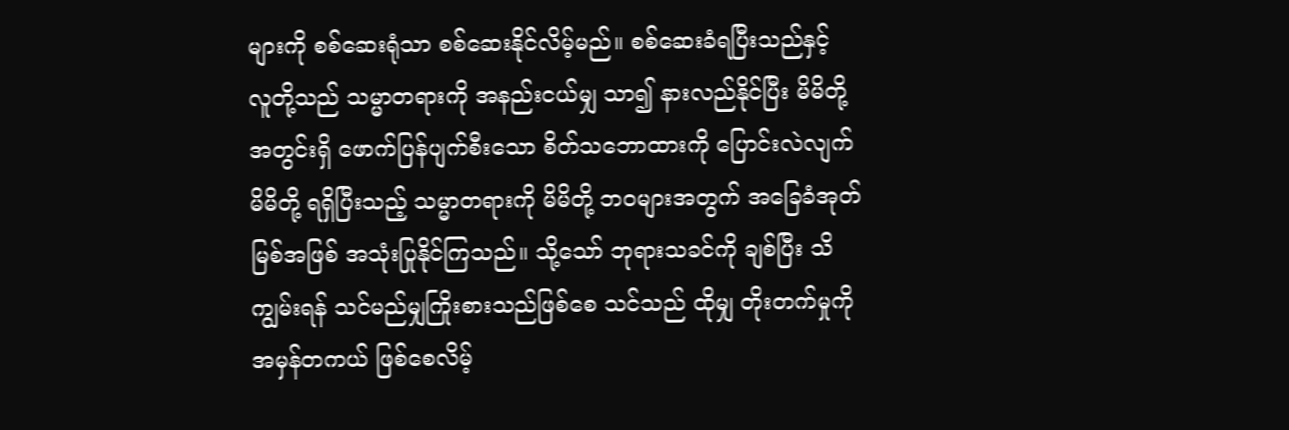များကို စစ်ဆေးရုံသာ စစ်ဆေးနိုင်လိမ့်မည်။ စစ်ဆေးခံရပြီးသည်နှင့် လူတို့သည် သမ္မာတရားကို အနည်းငယ်မျှ သာ၍ နားလည်နိုင်ပြီး မိမိတို့အတွင်းရှိ ဖောက်ပြန်ပျက်စီးသော စိတ်သဘောထားကို ပြောင်းလဲလျက် မိမိတို့ ရရှိပြီးသည့် သမ္မာတရားကို မိမိတို့ ဘဝများအတွက် အခြေခံအုတ်မြစ်အဖြစ် အသုံးပြုနိုင်ကြသည်။ သို့သော် ဘုရားသခင်ကို ချစ်ပြီး သိကျွမ်းရန် သင်မည်မျှကြိုးစားသည်ဖြစ်စေ သင်သည် ထိုမျှ တိုးတက်မှုကို အမှန်တကယ် ဖြစ်စေလိမ့်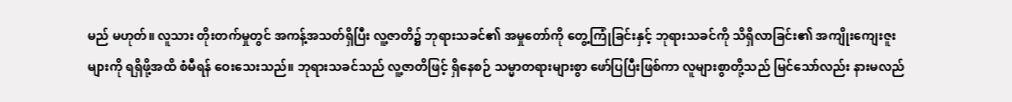မည် မဟုတ်။ လူသား တိုးတက်မှုတွင် အကန့်အသတ်ရှိပြီး လူ့ဇာတိ၌ ဘုရားသခင်၏ အမှုတော်ကို တွေ့ကြုံခြင်းနှင့် ဘုရားသခင်ကို သိရှိလာခြင်း၏ အကျိုးကျေးဇူးများကို ရရှိဖို့အထိ စံမီရန် ဝေးသေးသည်။ ဘုရားသခင်သည် လူ့ဇာတိဖြင့် ရှိနေစဉ် သမ္မာတရားများစွာ ဖော်ပြပြီးဖြစ်ကာ လူများစွာတို့သည် မြင်သော်လည်း နားမလည်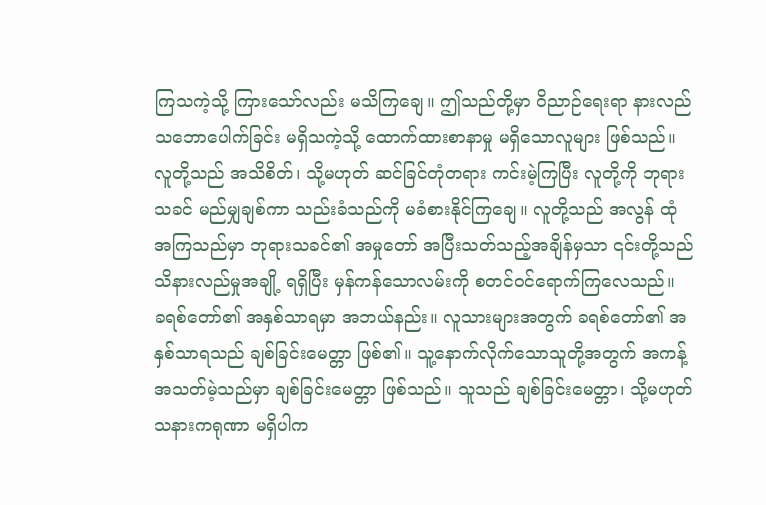ကြသကဲ့သို့ ကြားသော်လည်း မသိကြချေ။ ဤသည်တို့မှာ ဝိညာဉ်ရေးရာ နားလည်သဘောပေါက်ခြင်း မရှိသကဲ့သို့ ထောက်ထားစာနာမှု မရှိသောလူများ ဖြစ်သည်။ လူတို့သည် အသိစိတ်၊ သို့မဟုတ် ဆင်ခြင်တုံတရား ကင်းမဲ့ကြပြီး လူတို့ကို ဘုရားသခင် မည်မျှချစ်ကာ သည်းခံသည်ကို မခံစားနိုင်ကြချေ။ လူတို့သည် အလွန် ထုံအကြသည်မှာ ဘုရားသခင်၏ အမှုတော် အပြီးသတ်သည့်အချိန်မှသာ ၎င်းတို့သည် သိနားလည်မှုအချို့ ရရှိပြီး မှန်ကန်သောလမ်းကို စတင်ဝင်ရောက်ကြလေသည်။
ခရစ်တော်၏ အနှစ်သာရမှာ အဘယ်နည်း။ လူသားများအတွက် ခရစ်တော်၏ အနှစ်သာရသည် ချစ်ခြင်းမေတ္တာ ဖြစ်၏။ သူ့နောက်လိုက်သောသူတို့အတွက် အကန့်အသတ်မဲ့သည်မှာ ချစ်ခြင်းမေတ္တာ ဖြစ်သည်။ သူသည် ချစ်ခြင်းမေတ္တာ၊ သို့မဟုတ် သနားကရုဏာ မရှိပါက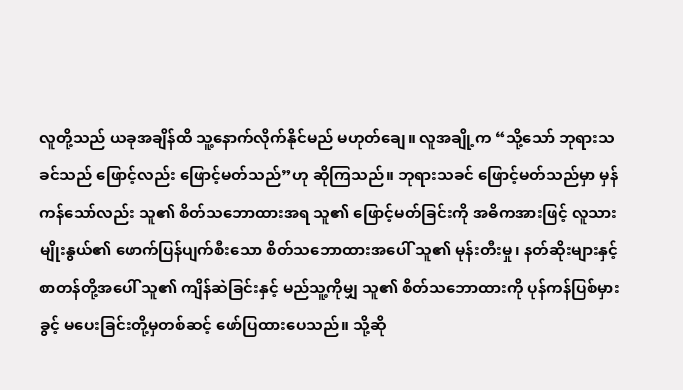လူတို့သည် ယခုအချိန်ထိ သူ့နောက်လိုက်နိုင်မည် မဟုတ်ချေ။ လူအချို့က “သို့သော် ဘုရားသခင်သည် ဖြောင့်လည်း ဖြောင့်မတ်သည်”ဟု ဆိုကြသည်။ ဘုရားသခင် ဖြောင့်မတ်သည်မှာ မှန်ကန်သော်လည်း သူ၏ စိတ်သဘောထားအရ သူ၏ ဖြောင့်မတ်ခြင်းကို အဓိကအားဖြင့် လူသားမျိုးနွယ်၏ ဖောက်ပြန်ပျက်စီးသော စိတ်သဘောထားအပေါ် သူ၏ မုန်းတီးမှု၊ နတ်ဆိုးများနှင့် စာတန်တို့အပေါ် သူ၏ ကျိန်ဆဲခြင်းနှင့် မည်သူ့ကိုမျှ သူ၏ စိတ်သဘောထားကို ပုန်ကန်ပြစ်မှားခွင့် မပေးခြင်းတို့မှတစ်ဆင့် ဖော်ပြထားပေသည်။ သို့ဆို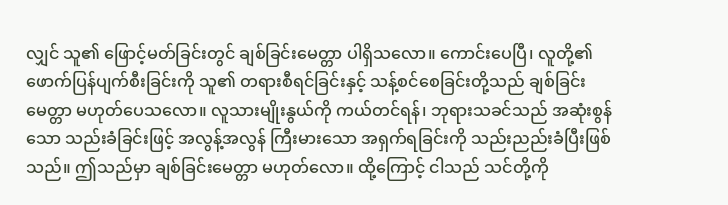လျှင် သူ၏ ဖြောင့်မတ်ခြင်းတွင် ချစ်ခြင်းမေတ္တာ ပါရှိသလော။ ကောင်းပေပြီ၊ လူတို့၏ ဖောက်ပြန်ပျက်စီးခြင်းကို သူ၏ တရားစီရင်ခြင်းနှင့် သန့်စင်စေခြင်းတို့သည် ချစ်ခြင်းမေတ္တာ မဟုတ်ပေသလော။ လူသားမျိုးနွယ်ကို ကယ်တင်ရန်၊ ဘုရားသခင်သည် အဆုံးစွန်သော သည်းခံခြင်းဖြင့် အလွန့်အလွန် ကြီးမားသော အရှက်ရခြင်းကို သည်းညည်းခံပြီးဖြစ်သည်။ ဤသည်မှာ ချစ်ခြင်းမေတ္တာ မဟုတ်လော။ ထို့ကြောင့် ငါသည် သင်တို့ကို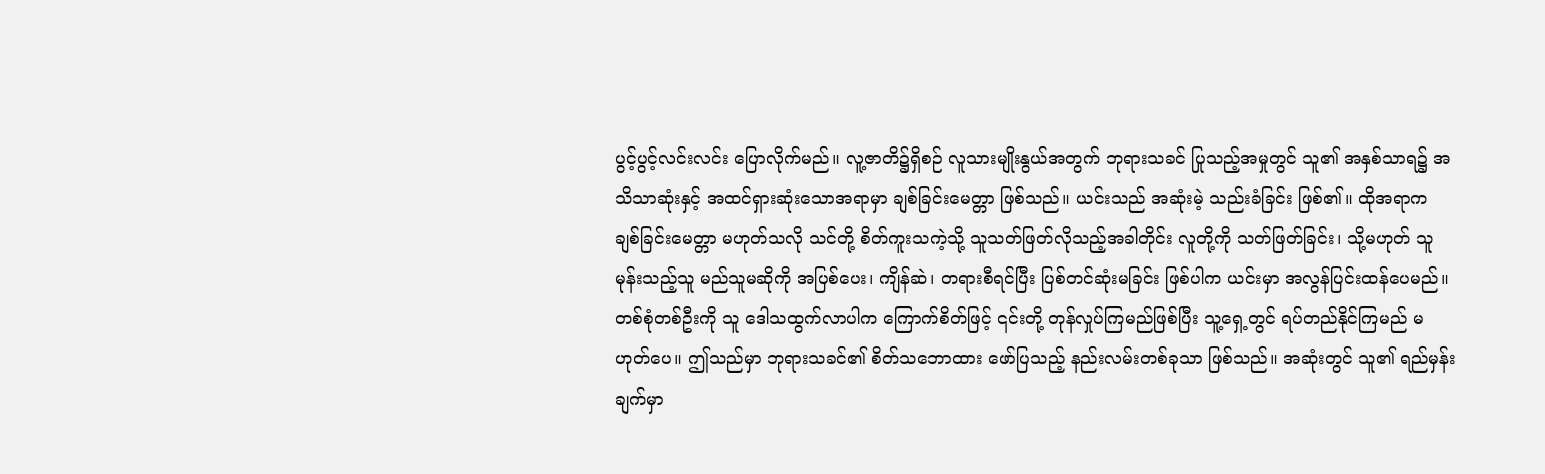ပွင့်ပွင့်လင်းလင်း ပြောလိုက်မည်။ လူ့ဇာတိ၌ရှိစဉ် လူသားမျိုးနွယ်အတွက် ဘုရားသခင် ပြုသည့်အမှုတွင် သူ၏ အနှစ်သာရ၌ အသိသာဆုံးနှင့် အထင်ရှားဆုံးသောအရာမှာ ချစ်ခြင်းမေတ္တာ ဖြစ်သည်။ ယင်းသည် အဆုံးမဲ့ သည်းခံခြင်း ဖြစ်၏။ ထိုအရာက ချစ်ခြင်းမေတ္တာ မဟုတ်သလို သင်တို့ စိတ်ကူးသကဲ့သို့ သူသတ်ဖြတ်လိုသည့်အခါတိုင်း လူတို့ကို သတ်ဖြတ်ခြင်း၊ သို့မဟုတ် သူ မုန်းသည့်သူ မည်သူမဆိုကို အပြစ်ပေး၊ ကျိန်ဆဲ၊ တရားစီရင်ပြီး ပြစ်တင်ဆုံးမခြင်း ဖြစ်ပါက ယင်းမှာ အလွန်ပြင်းထန်ပေမည်။ တစ်စုံတစ်ဦးကို သူ ဒေါသထွက်လာပါက ကြောက်စိတ်ဖြင့် ၎င်းတို့ တုန်လှုပ်ကြမည်ဖြစ်ပြီး သူ့ရှေ့တွင် ရပ်တည်နိုင်ကြမည် မဟုတ်ပေ။ ဤသည်မှာ ဘုရားသခင်၏ စိတ်သဘောထား ဖော်ပြသည့် နည်းလမ်းတစ်ခုသာ ဖြစ်သည်။ အဆုံးတွင် သူ၏ ရည်မှန်းချက်မှာ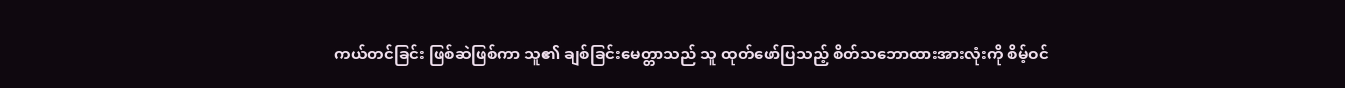ကယ်တင်ခြင်း ဖြစ်ဆဲဖြစ်ကာ သူ၏ ချစ်ခြင်းမေတ္တာသည် သူ ထုတ်ဖော်ပြသည့် စိတ်သဘောထားအားလုံးကို စိမ့်ဝင်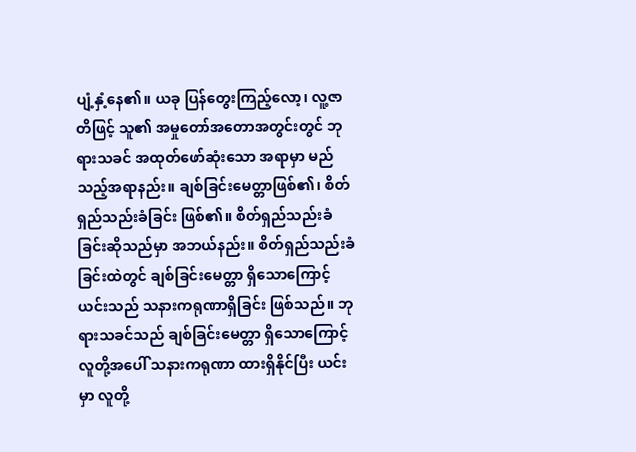ပျံ့နှံ့နေ၏။ ယခု ပြန်တွေးကြည့်လော့၊ လူ့ဇာတိဖြင့် သူ၏ အမှုတော်အတောအတွင်းတွင် ဘုရားသခင် အထုတ်ဖော်ဆုံးသော အရာမှာ မည်သည့်အရာနည်း။ ချစ်ခြင်းမေတ္တာဖြစ်၏၊ စိတ်ရှည်သည်းခံခြင်း ဖြစ်၏။ စိတ်ရှည်သည်းခံခြင်းဆိုသည်မှာ အဘယ်နည်း။ စိတ်ရှည်သည်းခံခြင်းထဲတွင် ချစ်ခြင်းမေတ္တာ ရှိသောကြောင့် ယင်းသည် သနားကရုဏာရှိခြင်း ဖြစ်သည်။ ဘုရားသခင်သည် ချစ်ခြင်းမေတ္တာ ရှိသောကြောင့် လူတို့အပေါ် သနားကရုဏာ ထားရှိနိုင်ပြီး ယင်းမှာ လူတို့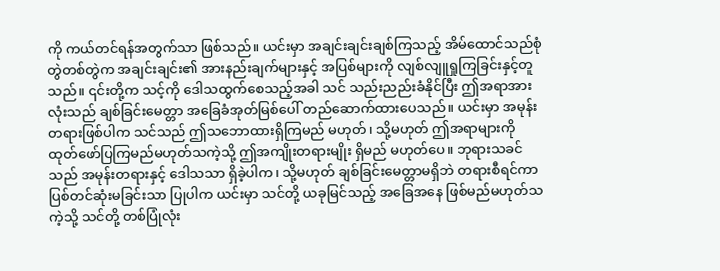ကို ကယ်တင်ရန်အတွက်သာ ဖြစ်သည်။ ယင်းမှာ အချင်းချင်းချစ်ကြသည့် အိမ်ထောင်သည်စုံတွဲတစ်တွဲက အချင်းချင်း၏ အားနည်းချက်များနှင့် အပြစ်များကို လျစ်လျူရှုကြခြင်းနှင့်တူသည်။ ၎င်းတို့က သင့်ကို ဒေါသထွက်စေသည့်အခါ သင် သည်းညည်းခံနိုင်ပြီး ဤအရာအားလုံးသည် ချစ်ခြင်းမေတ္တာ အခြေခံအုတ်မြစ်ပေါ် တည်ဆောက်ထားပေသည်။ ယင်းမှာ အမုန်းတရားဖြစ်ပါက သင်သည် ဤသဘောထားရှိကြမည် မဟုတ်၊ သို့မဟုတ် ဤအရာများကို ထုတ်ဖော်ပြကြမည်မဟုတ်သကဲ့သို့ ဤအကျိုးတရားမျိုး ရှိမည် မဟုတ်ပေ။ ဘုရားသခင်သည် အမုန်းတရားနှင့် ဒေါသသာ ရှိခဲ့ပါက၊ သို့မဟုတ် ချစ်ခြင်းမေတ္တာမရှိဘဲ တရားစီရင်ကာ ပြစ်တင်ဆုံးမခြင်းသာ ပြုပါက ယင်းမှာ သင်တို့ ယခုမြင်သည့် အခြေအနေ ဖြစ်မည်မဟုတ်သကဲ့သို့ သင်တို့ တစ်ပြုံလုံး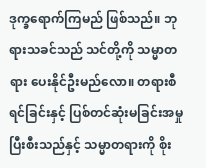ဒုက္ခရောက်ကြမည် ဖြစ်သည်။ ဘုရားသခင်သည် သင်တို့ကို သမ္မာတရား ပေးနိုင်ဦးမည်လော။ တရားစီရင်ခြင်းနှင့် ပြစ်တင်ဆုံးမခြင်းအမှု ပြီးစီးသည်နှင့် သမ္မာတရားကို စိုး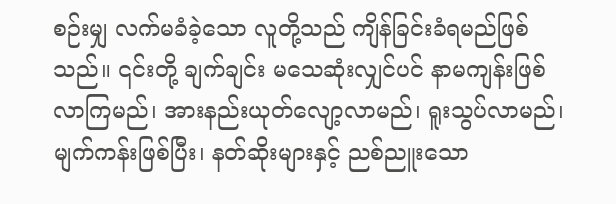စဉ်းမျှ လက်မခံခဲ့သော လူတို့သည် ကျိန်ခြင်းခံရမည်ဖြစ်သည်။ ၎င်းတို့ ချက်ချင်း မသေဆုံးလျှင်ပင် နာမကျန်းဖြစ်လာကြမည်၊ အားနည်းယုတ်လျော့လာမည်၊ ရူးသွပ်လာမည်၊ မျက်ကန်းဖြစ်ပြီး၊ နတ်ဆိုးများနှင့် ညစ်ညူးသော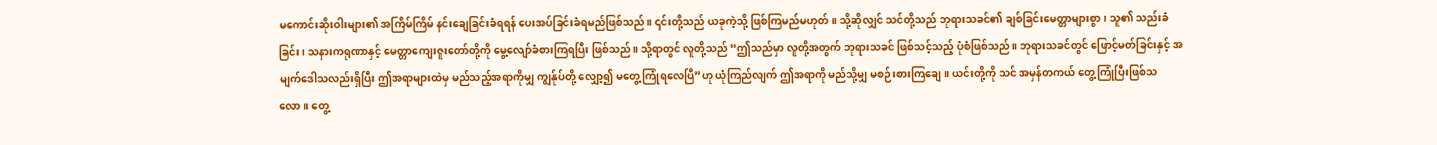မကောင်းဆိုးဝါးများ၏ အကြိမ်ကြိမ် နင်းချေခြင်းခံရရန် ပေးအပ်ခြင်းခံရမည်ဖြစ်သည်။ ၎င်းတို့သည် ယခုကဲ့သို့ ဖြစ်ကြမည်မဟုတ်။ သို့ဆိုလျှင် သင်တို့သည် ဘုရားသခင်၏ ချစ်ခြင်းမေတ္တာများစွာ၊ သူ၏ သည်းခံခြင်း၊ သနားကရုဏာနှင့် မေတ္တာကျေးဇူးတော်တို့ကို မွေ့လျော်ခံစားကြရပြီး ဖြစ်သည်။ သို့ရာတွင် လူတို့သည် “ဤသည်မှာ လူတို့အတွက် ဘုရားသခင် ဖြစ်သင့်သည့် ပုံစံဖြစ်သည်။ ဘုရားသခင်တွင် ဖြောင့်မတ်ခြင်းနှင့် အမျက်ဒေါသလည်းရှိပြီး ဤအရာများထဲမှ မည်သည့်အရာကိုမျှ ကျွန်ုပ်တို့ လျှော့၍ မတွေ့ကြုံရလေပြီ”ဟု ယုံကြည်လျက် ဤအရာကို မည်သို့မျှ မစဉ်းစားကြချေ။ ယင်းတို့ကို သင် အမှန်တကယ် တွေ့ကြုံပြီးဖြစ်သလော။ တွေ့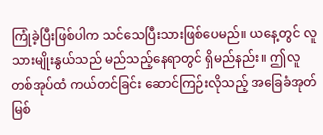ကြုံခဲ့ပြီးဖြစ်ပါက သင်သေပြီးသားဖြစ်ပေမည်။ ယနေ့တွင် လူသားမျိုးနွယ်သည် မည်သည့်နေရာတွင် ရှိမည်နည်း။ ဤလူတစ်အုပ်ထံ ကယ်တင်ခြင်း ဆောင်ကြဉ်းလိုသည့် အခြေခံအုတ်မြစ်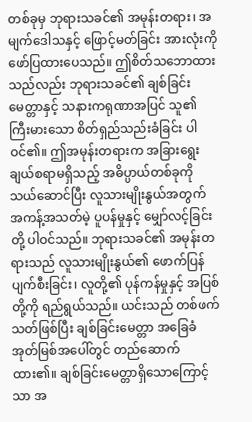တစ်ခုမှ ဘုရားသခင်၏ အမုန်းတရား၊ အမျက်ဒေါသနှင့် ဖြောင့်မတ်ခြင်း အားလုံးကို ဖော်ပြထားပေသည်။ ဤစိတ်သဘောထားသည်လည်း ဘုရားသခင်၏ ချစ်ခြင်းမေတ္တာနှင့် သနားကရုဏာအပြင် သူ၏ ကြီးမားသော စိတ်ရှည်သည်းခံခြင်း ပါဝင်၏။ ဤအမုန်းတရားက အခြားရွေးချယ်စရာမရှိသည့် အဓိပ္ပာယ်တစ်ခုကို သယ်ဆောင်ပြီး လူသားမျိုးနွယ်အတွက် အကန့်အသတ်မဲ့ ပူပန်မှုနှင့် မျှော်လင့်ခြင်းတို့ ပါဝင်သည်။ ဘုရားသခင်၏ အမုန်းတရားသည် လူသားမျိုးနွယ်၏ ဖောက်ပြန်ပျက်စီးခြင်း၊ လူတို့၏ ပုန်ကန်မှုနှင့် အပြစ်တို့ကို ရည်ရွယ်သည်။ ယင်းသည် တစ်ဖက်သတ်ဖြစ်ပြီး ချစ်ခြင်းမေတ္တာ အခြေခံအုတ်မြစ်အပေါ်တွင် တည်ဆောက်ထား၏။ ချစ်ခြင်းမေတ္တာရှိသောကြောင့်သာ အ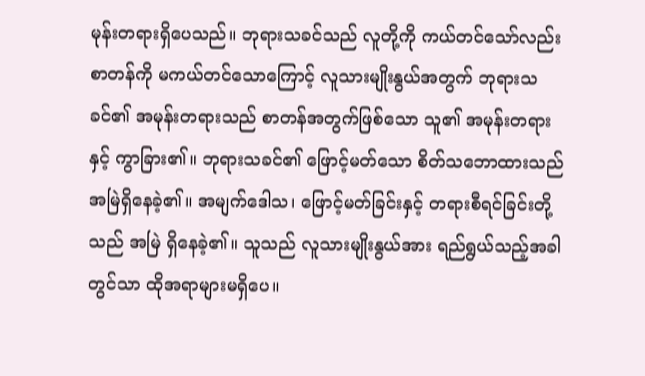မုန်းတရားရှိပေသည်။ ဘုရားသခင်သည် လူတို့ကို ကယ်တင်သော်လည်း စာတန်ကို မကယ်တင်သောကြောင့် လူသားမျိုးနွယ်အတွက် ဘုရားသခင်၏ အမုန်းတရားသည် စာတန်အတွက်ဖြစ်သော သူ၏ အမုန်းတရားနှင့် ကွာခြား၏။ ဘုရားသခင်၏ ဖြောင့်မတ်သော စိတ်သဘောထားသည် အမြဲရှိနေခဲ့၏။ အမျက်ဒေါသ၊ ဖြောင့်မတ်ခြင်းနှင့် တရားစီရင်ခြင်းတို့သည် အမြဲ ရှိနေခဲ့၏။ သူသည် လူသားမျိုးနွယ်အား ရည်ရွယ်သည့်အခါတွင်သာ ထိုအရာများမရှိပေ။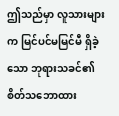ဤသည်မှာ လူသားများက မြင်ပင်မမြင်မီ ရှိခဲ့သော ဘုရားသခင်၏ စိတ်သဘောထား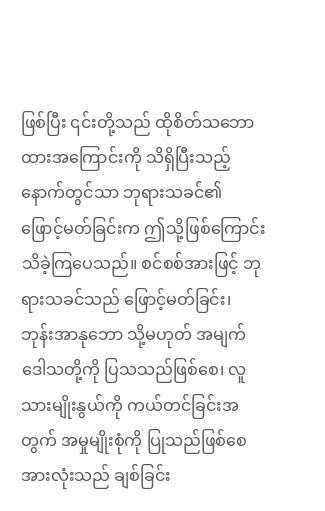ဖြစ်ပြီး ၎င်းတို့သည် ထိုစိတ်သဘောထားအကြောင်းကို သိရှိပြီးသည့်နောက်တွင်သာ ဘုရားသခင်၏ ဖြောင့်မတ်ခြင်းက ဤသို့ဖြစ်ကြောင်း သိခဲ့ကြပေသည်။ စင်စစ်အားဖြင့် ဘုရားသခင်သည် ဖြောင့်မတ်ခြင်း၊ ဘုန်းအာနုဘော သို့မဟုတ် အမျက်ဒေါသတို့ကို ပြသသည်ဖြစ်စေ၊ လူသားမျိုးနွယ်ကို ကယ်တင်ခြင်းအတွက် အမှုမျိုးစုံကို ပြုသည်ဖြစ်စေ အားလုံးသည် ချစ်ခြင်း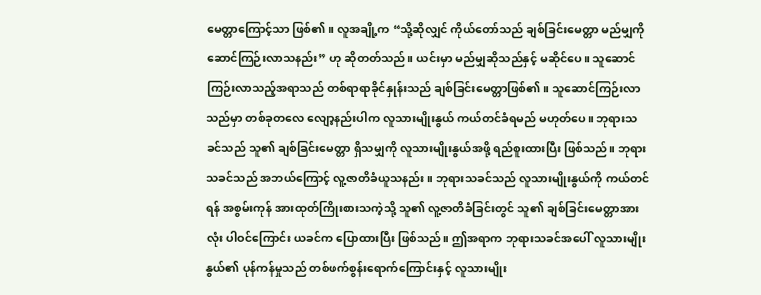မေတ္တာကြောင့်သာ ဖြစ်၏။ လူအချို့က “သို့ဆိုလျှင် ကိုယ်တော်သည် ချစ်ခြင်းမေတ္တာ မည်မျှကို ဆောင်ကြဉ်းလာသနည်း” ဟု ဆိုတတ်သည်။ ယင်းမှာ မည်မျှဆိုသည်နှင့် မဆိုင်ပေ။ သူဆောင်ကြဉ်းလာသည့်အရာသည် တစ်ရာရာခိုင်နှုန်းသည် ချစ်ခြင်းမေတ္တာဖြစ်၏။ သူဆောင်ကြဉ်းလာသည်မှာ တစ်ခုတလေ လျော့နည်းပါက လူသားမျိုးနွယ် ကယ်တင်ခံရမည် မဟုတ်ပေ။ ဘုရားသခင်သည် သူ၏ ချစ်ခြင်းမေတ္တာ ရှိသမျှကို လူသားမျိုးနွယ်အဖို့ ရည်စူးထားပြီး ဖြစ်သည်။ ဘုရားသခင်သည် အဘယ်ကြောင့် လူ့ဇာတိခံယူသနည်း။ ဘုရားသခင်သည် လူသားမျိုးနွယ်ကို ကယ်တင်ရန် အစွမ်းကုန် အားထုတ်ကြိုးစားသကဲ့သို့ သူ၏ လူ့ဇာတိခံခြင်းတွင် သူ၏ ချစ်ခြင်းမေတ္တာအားလုံး ပါဝင်ကြောင်း ယခင်က ပြောထားပြီး ဖြစ်သည်။ ဤအရာက ဘုရားသခင်အပေါ် လူသားမျိုးနွယ်၏ ပုန်ကန်မှုသည် တစ်ဖက်စွန်းရောက်ကြောင်းနှင့် လူသားမျိုး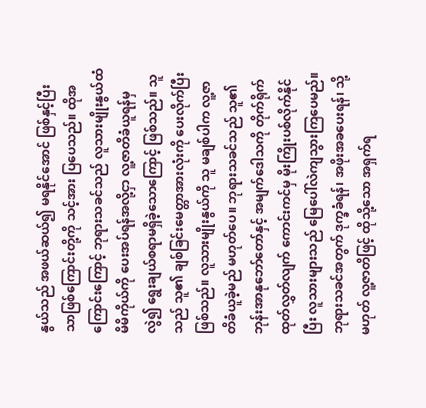နွယ်သည် အဖယ်ဆယ်၍ မရနိုင်အောင် ဖြစ်နှင့်ပြီးသာဖြစ်ကြောင်းတို့ကို သင့်အား ပြပေသည်။ ထိုအကြောင်းကြောင့် ဘုရားသခင်သည် လူသားမျိုးနွယ်ထံ မိမိကိုယ်ကို ပေးအပ်ရန်အလို့ငှာ လူ့ဇာတိခံယူရန်မှလွဲ၍ ရွေးချယ်စရာမရှိခဲ့သောကြောင့် ဖြစ်သည်။ သူသည် သူ၏ ချစ်ခြင်းမေတ္တာအားလုံးကို ပေးလိုက်ပြီး ဖြစ်သည်။ လူသားမျိုးနွယ်ကို သူ မချစ်ပါက လူ့ဇာတိခံယူခဲ့မည် မဟုတ်ပေ။ ဘုရားသခင်သည် သူ၏ ဘုန်းအာနုဘော်တော်နှင့် အမျက်ဒေါသကို တိုက်ရိုက် ထုတ်လွှတ်လျက် ကောင်းကင်မှ မိုးကြိုးပစ်လိုက်နိုင်ပြီး လူသားများသည် မြေပေါ်လဲကျသွားကြပေမည်။ ဘုရားသခင်အတွက် ဒုက္ခခံရန်၊ အဖိုးအခပေးရန်၊ သို့မဟုတ် လူ့ဇာတိဖြင့် ထိုသို့သော အရှက်ရ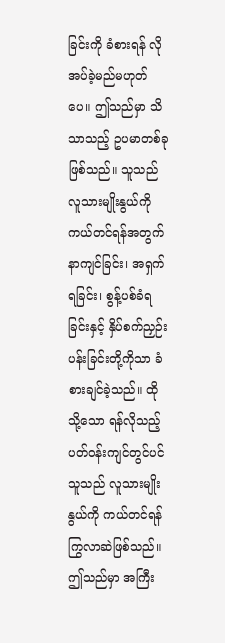ခြင်းကို ခံစားရန် လိုအပ်ခဲ့မည်မဟုတ်ပေ။ ဤသည်မှာ သိသာသည့် ဥပမာတစ်ခု ဖြစ်သည်။ သူသည် လူသားမျိုးနွယ်ကို ကယ်တင်ရန်အတွက် နာကျင်ခြင်း၊ အရှက်ရခြင်း၊ စွန့်ပစ်ခံရခြင်းနှင့် နှိပ်စက်ညှဉ်းပန်းခြင်းတို့ကိုသာ ခံစားချင်ခဲ့သည်။ ထိုသို့သော ရန်လိုသည့် ပတ်ဝန်းကျင်တွင်ပင် သူသည် လူသားမျိုးနွယ်ကို ကယ်တင်ရန် ကြွလာဆဲဖြစ်သည်။ ဤသည်မှာ အကြီး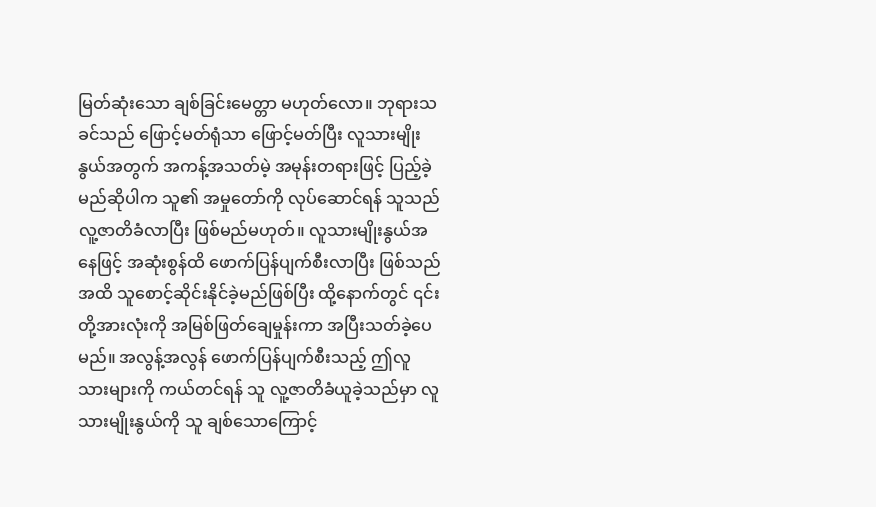မြတ်ဆုံးသော ချစ်ခြင်းမေတ္တာ မဟုတ်လော။ ဘုရားသခင်သည် ဖြောင့်မတ်ရုံသာ ဖြောင့်မတ်ပြီး လူသားမျိုးနွယ်အတွက် အကန့်အသတ်မဲ့ အမုန်းတရားဖြင့် ပြည့်ခဲ့မည်ဆိုပါက သူ၏ အမှုတော်ကို လုပ်ဆောင်ရန် သူသည် လူ့ဇာတိခံလာပြီး ဖြစ်မည်မဟုတ်။ လူသားမျိုးနွယ်အနေဖြင့် အဆုံးစွန်ထိ ဖောက်ပြန်ပျက်စီးလာပြီး ဖြစ်သည်အထိ သူစောင့်ဆိုင်းနိုင်ခဲ့မည်ဖြစ်ပြီး ထို့နောက်တွင် ၎င်းတို့အားလုံးကို အမြစ်ဖြတ်ချေမှုန်းကာ အပြီးသတ်ခဲ့ပေမည်။ အလွန့်အလွန် ဖောက်ပြန်ပျက်စီးသည့် ဤလူသားများကို ကယ်တင်ရန် သူ လူ့ဇာတိခံယူခဲ့သည်မှာ လူသားမျိုးနွယ်ကို သူ ချစ်သောကြောင့်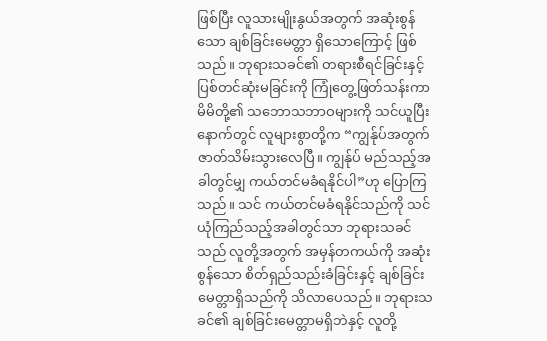ဖြစ်ပြီး လူသားမျိုးနွယ်အတွက် အဆုံးစွန်သော ချစ်ခြင်းမေတ္တာ ရှိသောကြောင့် ဖြစ်သည်။ ဘုရားသခင်၏ တရားစီရင်ခြင်းနှင့် ပြစ်တင်ဆုံးမခြင်းကို ကြုံတွေ့ဖြတ်သန်းကာ မိမိတို့၏ သဘောသဘာဝများကို သင်ယူပြီးနောက်တွင် လူများစွာတို့က “ကျွန်ုပ်အတွက် ဇာတ်သိမ်းသွားလေပြီ။ ကျွန်ုပ် မည်သည့်အခါတွင်မျှ ကယ်တင်မခံရနိုင်ပါ”ဟု ပြောကြသည်။ သင် ကယ်တင်မခံရနိုင်သည်ကို သင်ယုံကြည်သည့်အခါတွင်သာ ဘုရားသခင်သည် လူတို့အတွက် အမှန်တကယ်ကို အဆုံးစွန်သော စိတ်ရှည်သည်းခံခြင်းနှင့် ချစ်ခြင်းမေတ္တာရှိသည်ကို သိလာပေသည်။ ဘုရားသခင်၏ ချစ်ခြင်းမေတ္တာမရှိဘဲနှင့် လူတို့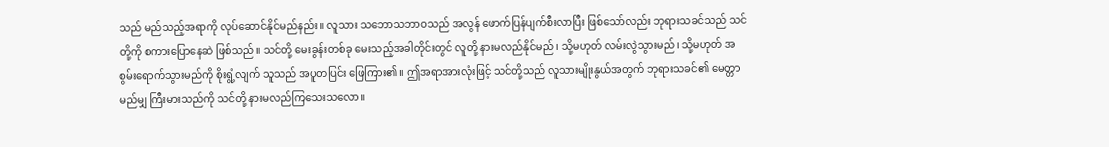သည် မည်သည့်အရာကို လုပ်ဆောင်နိုင်မည်နည်း။ လူသား သဘောသဘာဝသည် အလွန် ဖောက်ပြန်ပျက်စီးလာပြီး ဖြစ်သော်လည်း ဘုရားသခင်သည် သင်တို့ကို စကားပြောနေဆဲ ဖြစ်သည်။ သင်တို့ မေးခွန်းတစ်ခု မေးသည့်အခါတိုင်းတွင် လူတို့ နားမလည်နိုင်မည်၊ သို့မဟုတ် လမ်းလွဲသွားမည်၊ သို့မဟုတ် အစွမ်းရောက်သွားမည်ကို စိုးရွံ့လျက် သူသည် အပူတပြင်း ဖြေကြား၏။ ဤအရာအားလုံးဖြင့် သင်တို့သည် လူသားမျိုးနွယ်အတွက် ဘုရားသခင်၏ မေတ္တာ မည်မျှ ကြီးမားသည်ကို သင်တို့ နားမလည်ကြသေးသလော။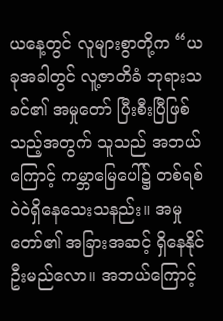ယနေ့တွင် လူများစွာတို့က “ယခုအခါတွင် လူ့ဇာတိခံ ဘုရားသခင်၏ အမှုတော် ပြီးစီးပြီဖြစ်သည့်အတွက် သူသည် အဘယ်ကြောင့် ကမ္ဘာမြေပေါ်၌ တစ်ရစ်ဝဲဝဲရှိနေသေးသနည်း။ အမှုတော်၏ အခြားအဆင့် ရှိနေနိုင်ဦးမည်လော။ အဘယ်ကြောင့်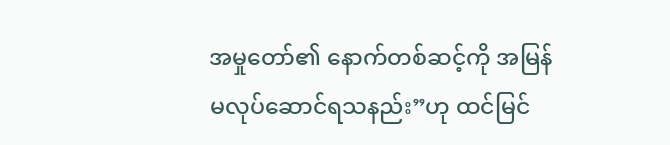အမှုတော်၏ နောက်တစ်ဆင့်ကို အမြန် မလုပ်ဆောင်ရသနည်း”ဟု ထင်မြင်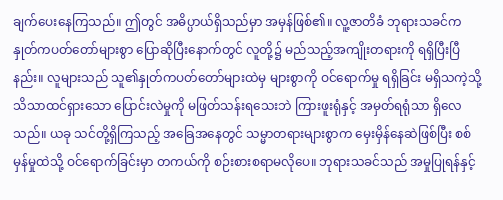ချက်ပေးနေကြသည်။ ဤတွင် အဓိပ္ပာယ်ရှိသည်မှာ အမှန်ဖြစ်၏။ လူ့ဇာတိခံ ဘုရားသခင်က နှုတ်ကပတ်တော်များစွာ ပြောဆိုပြီးနောက်တွင် လူတို့၌ မည်သည့်အကျိုးတရားကို ရရှိပြီးပြီနည်း။ လူများသည် သူ၏နှုတ်ကပတ်တော်များထဲမှ များစွာကို ဝင်ရောက်မှု ရရှိခြင်း မရှိသကဲ့သို့ သိသာထင်ရှားသော ပြောင်းလဲမှုကို မဖြတ်သန်းရသေးဘဲ ကြားဖူးရုံနှင့် အမှတ်ရရုံသာ ရှိလေသည်။ ယခု သင်တို့ရှိကြသည့် အခြေအနေတွင် သမ္မာတရားများစွာက မှေးမှိန်နေဆဲဖြစ်ပြီး စစ်မှန်မှုထဲသို့ ဝင်ရောက်ခြင်းမှာ တကယ်ကို စဉ်းစားစရာမလိုပေ။ ဘုရားသခင်သည် အမှုပြုရန်နှင့်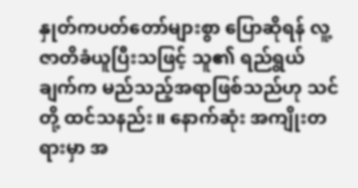နှုတ်ကပတ်တော်များစွာ ပြောဆိုရန် လူ့ဇာတိခံယူပြီးသဖြင့် သူ၏ ရည်ရွယ်ချက်က မည်သည့်အရာဖြစ်သည်ဟု သင်တို့ ထင်သနည်း။ နောက်ဆုံး အကျိုးတရားမှာ အ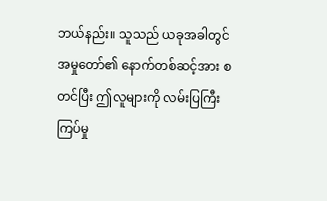ဘယ်နည်း။ သူသည် ယခုအခါတွင် အမှုတော်၏ နောက်တစ်ဆင့်အား စတင်ပြီး ဤလူများကို လမ်းပြကြီးကြပ်မှု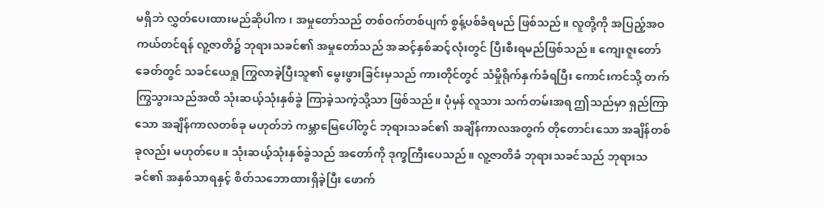မရှိဘဲ လွှတ်ပေးထားမည်ဆိုပါက၊ အမှုတော်သည် တစ်ဝက်တစ်ပျက် စွန့်ပစ်ခံရမည် ဖြစ်သည်။ လူတို့ကို အပြည့်အဝ ကယ်တင်ရန် လူ့ဇာတိ၌ ဘုရားသခင်၏ အမှုတော်သည် အဆင့်နှစ်ဆင့်လုံးတွင် ပြီးစီးရမည်ဖြစ်သည်။ ကျေးဇူးတော်ခေတ်တွင် သခင်ယေရှု ကြွလာခဲ့ပြီးသူ၏ မွေးဖွားခြင်းမှသည် ကားတိုင်တွင် သံမှိုရိုက်နှက်ခံရပြီး ကောင်းကင်သို့ တက်ကြွသွားသည်အထိ သုံးဆယ့်သုံးနှစ်ခွဲ ကြာခဲ့သကဲ့သို့သာ ဖြစ်သည်။ ပုံမှန် လူသား သက်တမ်းအရ ဤသည်မှာ ရှည်ကြာသော အချိန်ကာလတစ်ခု မဟုတ်ဘဲ ကမ္ဘာမြေပေါ်တွင် ဘုရားသခင်၏ အချိန်ကာလအတွက် တိုတောင်းသော အချိန်တစ်ခုလည်း မဟုတ်ပေ။ သုံးဆယ့်သုံးနှစ်ခွဲသည် အတော်ကို ဒုက္ခကြီးပေသည်။ လူ့ဇာတိခံ ဘုရားသခင်သည် ဘုရားသခင်၏ အနှစ်သာရနှင့် စိတ်သဘောထားရှိခဲ့ပြီး ဖောက်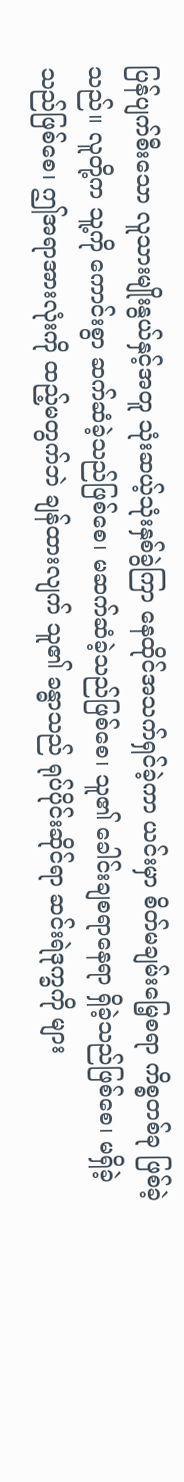ပြန်ပျက်စီးသော လူသားမျိုးနွယ်နှင့်အတူ သုံးဆယ့်သုံးနှစ်ခွဲကြာ နေထိုင်အသက်ရှင်ခဲ့ကာ ယင်းမှာ စိတ်မချမ်းမြေ့စရာ ကိစ္စတစ်ခု ဖြစ်ခဲ့သည်။ လူတို့က သူ့ကို ကောင်းစွာ ဆက်ဆံခဲ့သည်ဖြစ်စေ၊ မဆက်ဆံခဲ့သည်ဖြစ်စေ၊ သူ၏ ခေါင်းချစရာနေရာ ရှိခဲ့သည်ဖြစ်စေ၊ မရှိခဲ့သည်ဖြစ်စေ၊ ဤအရာအားလုံးကို ထည့်မတွက်ဘဲ ချန်ထားလျက် သူ၏ ခန္ဓာသည် ရုပ်ပိုင်းဆိုင်ရာ ဆင်းရဲဒုက္ခကို များ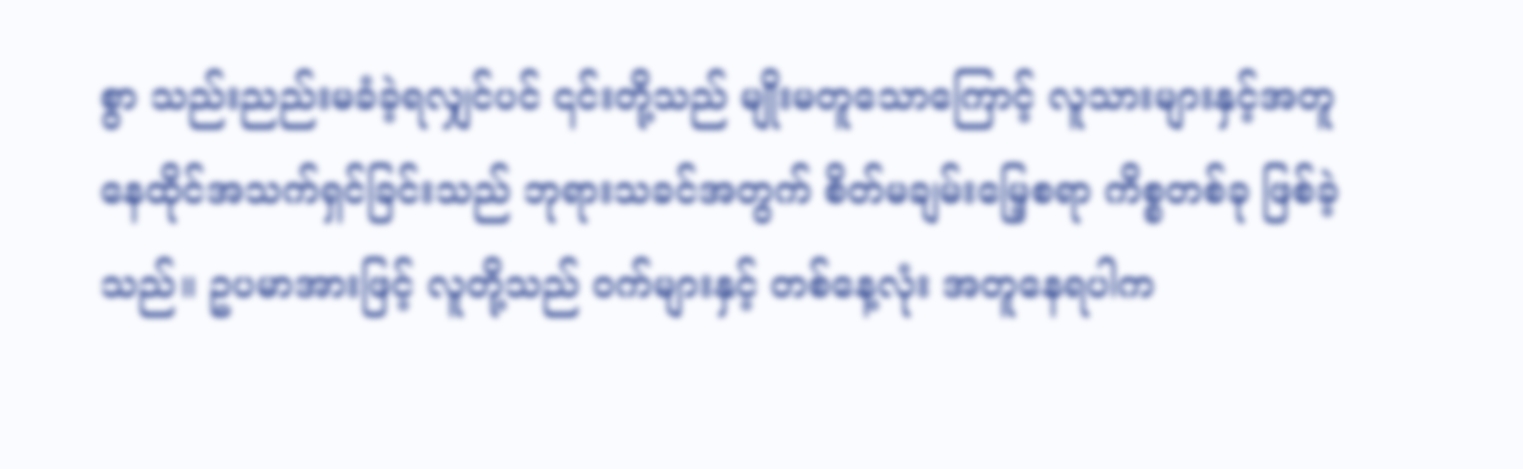စွာ သည်းညည်းမခံခဲ့ရလျှင်ပင် ၎င်းတို့သည် မျိုးမတူသောကြောင့် လူသားများနှင့်အတူ နေထိုင်အသက်ရှင်ခြင်းသည် ဘုရားသခင်အတွက် စိတ်မချမ်းမြေ့စရာ ကိစ္စတစ်ခု ဖြစ်ခဲ့သည်။ ဥပမာအားဖြင့် လူတို့သည် ဝက်များနှင့် တစ်နေ့လုံး အတူနေရပါက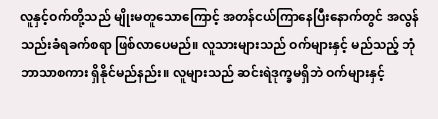လူနှင့်ဝက်တို့သည် မျိုးမတူသောကြောင့် အတန်ငယ်ကြာနေပြီးနောက်တွင် အလွန် သည်းခံရခက်စရာ ဖြစ်လာပေမည်။ လူသားများသည် ဝက်များနှင့် မည်သည့် ဘုံဘာသာစကား ရှိနိုင်မည်နည်း။ လူများသည် ဆင်းရဲဒုက္ခမရှိဘဲ ဝက်များနှင့်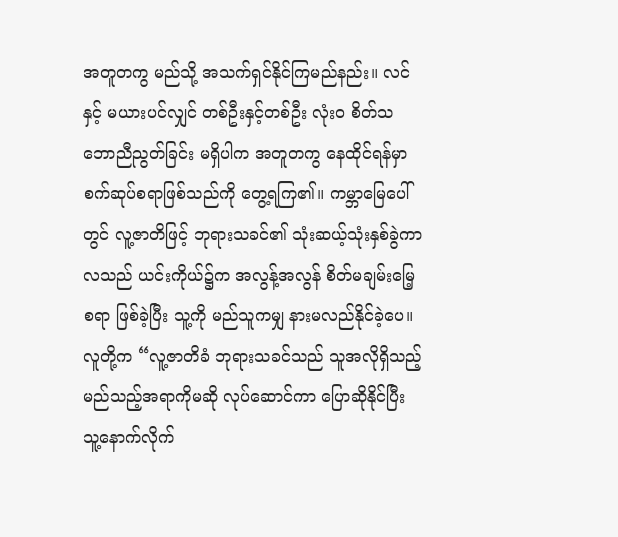အတူတကွ မည်သို့ အသက်ရှင်နိုင်ကြမည်နည်း။ လင်နှင့် မယားပင်လျှင် တစ်ဦးနှင့်တစ်ဦး လုံးဝ စိတ်သဘောညီညွတ်ခြင်း မရှိပါက အတူတကွ နေထိုင်ရန်မှာ စက်ဆုပ်စရာဖြစ်သည်ကို တွေ့ရကြ၏။ ကမ္ဘာမြေပေါ်တွင် လူ့ဇာတိဖြင့် ဘုရားသခင်၏ သုံးဆယ့်သုံးနှစ်ခွဲကာလသည် ယင်းကိုယ်၌က အလွန့်အလွန် စိတ်မချမ်းမြေ့စရာ ဖြစ်ခဲ့ပြီး သူ့ကို မည်သူကမျှ နားမလည်နိုင်ခဲ့ပေ။ လူတို့က “လူ့ဇာတိခံ ဘုရားသခင်သည် သူအလိုရှိသည့် မည်သည့်အရာကိုမဆို လုပ်ဆောင်ကာ ပြောဆိုနိုင်ပြီး သူ့နောက်လိုက်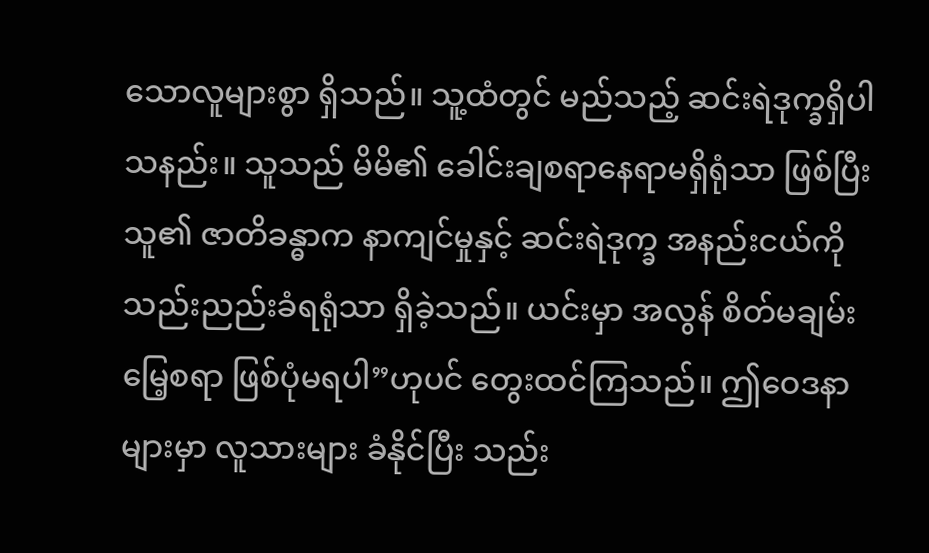သောလူများစွာ ရှိသည်။ သူ့ထံတွင် မည်သည့် ဆင်းရဲဒုက္ခရှိပါသနည်း။ သူသည် မိမိ၏ ခေါင်းချစရာနေရာမရှိရုံသာ ဖြစ်ပြီး သူ၏ ဇာတိခန္ဓာက နာကျင်မှုနှင့် ဆင်းရဲဒုက္ခ အနည်းငယ်ကို သည်းညည်းခံရရုံသာ ရှိခဲ့သည်။ ယင်းမှာ အလွန် စိတ်မချမ်းမြေ့စရာ ဖြစ်ပုံမရပါ”ဟုပင် တွေးထင်ကြသည်။ ဤဝေဒနာများမှာ လူသားများ ခံနိုင်ပြီး သည်း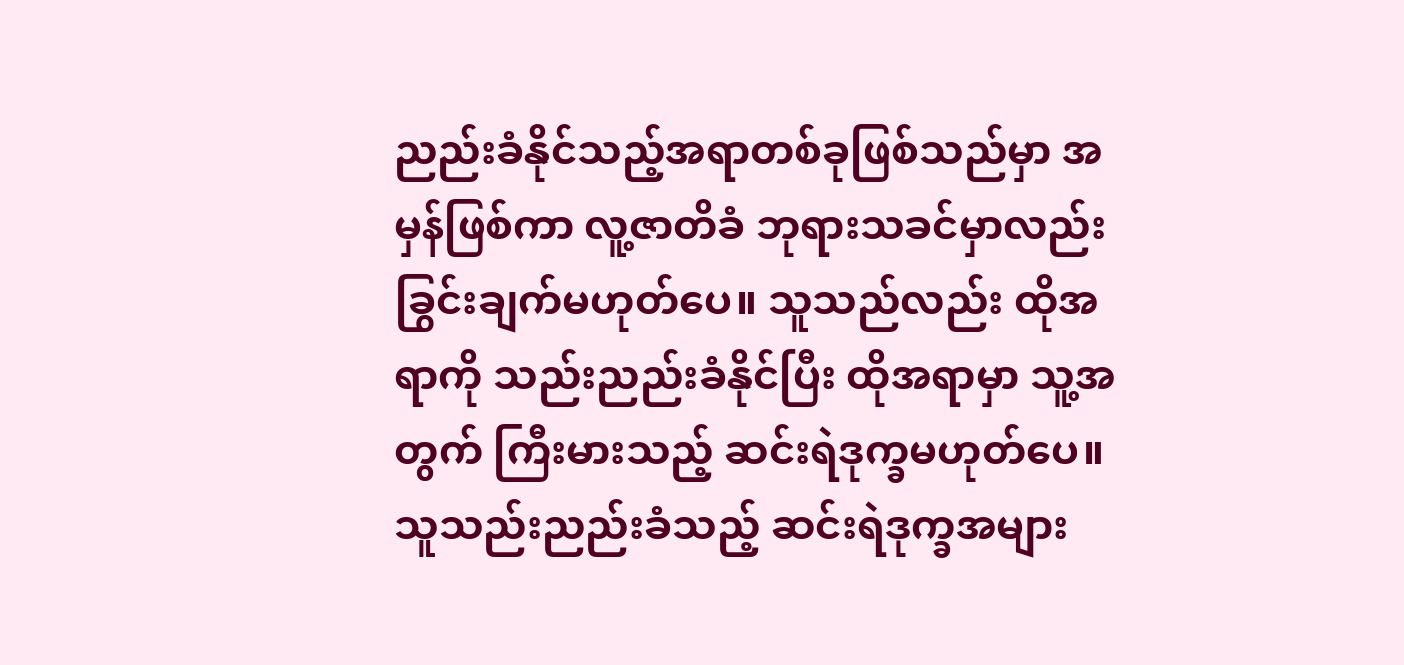ညည်းခံနိုင်သည့်အရာတစ်ခုဖြစ်သည်မှာ အမှန်ဖြစ်ကာ လူ့ဇာတိခံ ဘုရားသခင်မှာလည်း ခြွင်းချက်မဟုတ်ပေ။ သူသည်လည်း ထိုအရာကို သည်းညည်းခံနိုင်ပြီး ထိုအရာမှာ သူ့အတွက် ကြီးမားသည့် ဆင်းရဲဒုက္ခမဟုတ်ပေ။ သူသည်းညည်းခံသည့် ဆင်းရဲဒုက္ခအများ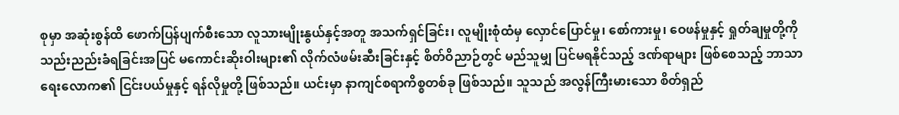စုမှာ အဆုံးစွန်ထိ ဖောက်ပြန်ပျက်စီးသော လူသားမျိုးနွယ်နှင့်အတူ အသက်ရှင်ခြင်း၊ လူမျိုးစုံထံမှ လှောင်ပြောင်မှု၊ စော်ကားမှု၊ ဝေဖန်မှုနှင့် ရှုတ်ချမှုတို့ကို သည်းညည်းခံရခြင်းအပြင် မကောင်းဆိုးဝါးများ၏ လိုက်လံဖမ်းဆီးခြင်းနှင့် စိတ်ဝိညာဉ်တွင် မည်သူမျှ ပြင်မရနိုင်သည့် ဒဏ်ရာများ ဖြစ်စေသည့် ဘာသာရေးလောက၏ ငြင်းပယ်မှုနှင့် ရန်လိုမှုတို့ ဖြစ်သည်။ ယင်းမှာ နာကျင်စရာကိစ္စတစ်ခု ဖြစ်သည်။ သူသည် အလွန်ကြီးမားသော စိတ်ရှည်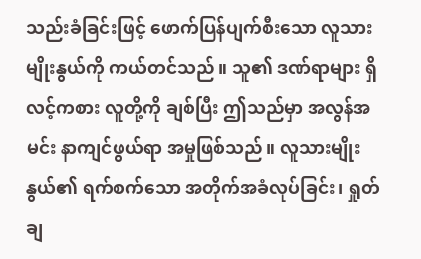သည်းခံခြင်းဖြင့် ဖောက်ပြန်ပျက်စီးသော လူသားမျိုးနွယ်ကို ကယ်တင်သည်။ သူ၏ ဒဏ်ရာများ ရှိလင့်ကစား လူတို့ကို ချစ်ပြီး ဤသည်မှာ အလွန်အမင်း နာကျင်ဖွယ်ရာ အမှုဖြစ်သည်။ လူသားမျိုးနွယ်၏ ရက်စက်သော အတိုက်အခံလုပ်ခြင်း၊ ရှုတ်ချ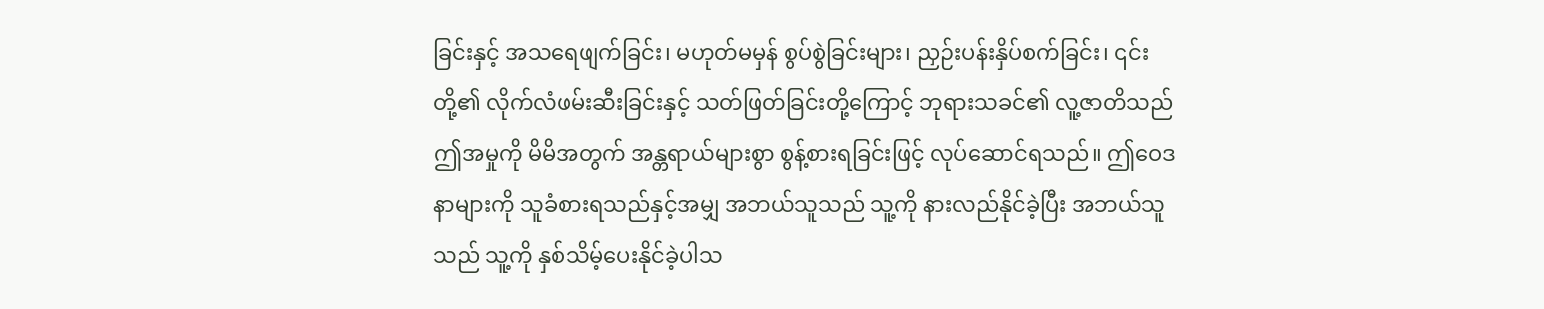ခြင်းနှင့် အသရေဖျက်ခြင်း၊ မဟုတ်မမှန် စွပ်စွဲခြင်းများ၊ ညှဉ်းပန်းနှိပ်စက်ခြင်း၊ ၎င်းတို့၏ လိုက်လံဖမ်းဆီးခြင်းနှင့် သတ်ဖြတ်ခြင်းတို့ကြောင့် ဘုရားသခင်၏ လူ့ဇာတိသည် ဤအမှုကို မိမိအတွက် အန္တရာယ်များစွာ စွန့်စားရခြင်းဖြင့် လုပ်ဆောင်ရသည်။ ဤဝေဒနာများကို သူခံစားရသည်နှင့်အမျှ အဘယ်သူသည် သူ့ကို နားလည်နိုင်ခဲ့ပြီး အဘယ်သူသည် သူ့ကို နှစ်သိမ့်ပေးနိုင်ခဲ့ပါသ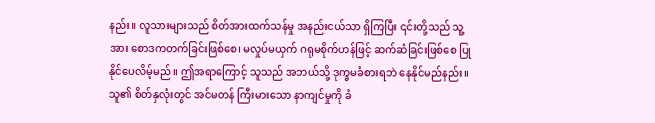နည်း။ လူသားများသည် စိတ်အားထက်သန်မှု အနည်းငယ်သာ ရှိကြပြီး ၎င်းတို့သည် သူ့အား စောဒကတက်ခြင်းဖြစ်စေ၊ မလှုပ်မယှက် ဂရုမစိုက်ဟန်ဖြင့် ဆက်ဆံခြင်းဖြစ်စေ ပြုနိုင်ပေလိမ့်မည်။ ဤအရာကြောင့် သူသည် အဘယ်သို့ ဒုက္ခမခံစားရဘဲ နေနိုင်မည်နည်း။ သူ၏ စိတ်နှလုံးတွင် အင်မတန် ကြီးမားသော နာကျင်မှုကို ခံ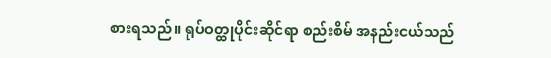စားရသည်။ ရုပ်ဝတ္ထုပိုင်းဆိုင်ရာ စည်းစိမ် အနည်းငယ်သည်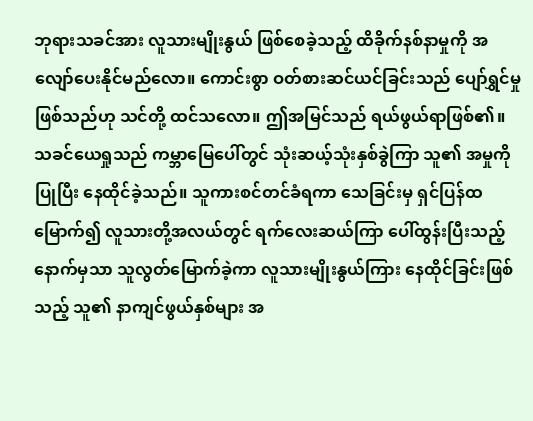ဘုရားသခင်အား လူသားမျိုးနွယ် ဖြစ်စေခဲ့သည့် ထိခိုက်နစ်နာမှုကို အလျော်ပေးနိုင်မည်လော။ ကောင်းစွာ ဝတ်စားဆင်ယင်ခြင်းသည် ပျော်ရွှင်မှုဖြစ်သည်ဟု သင်တို့ ထင်သလော။ ဤအမြင်သည် ရယ်ဖွယ်ရာဖြစ်၏။ သခင်ယေရှုသည် ကမ္ဘာမြေပေါ်တွင် သုံးဆယ့်သုံးနှစ်ခွဲကြာ သူ၏ အမှုကို ပြုပြီး နေထိုင်ခဲ့သည်။ သူကားစင်တင်ခံရကာ သေခြင်းမှ ရှင်ပြန်ထမြောက်၍ လူသားတို့အလယ်တွင် ရက်လေးဆယ်ကြာ ပေါ်ထွန်းပြီးသည့်နောက်မှသာ သူလွတ်မြောက်ခဲ့ကာ လူသားမျိုးနွယ်ကြား နေထိုင်ခြင်းဖြစ်သည့် သူ၏ နာကျင်ဖွယ်နှစ်များ အ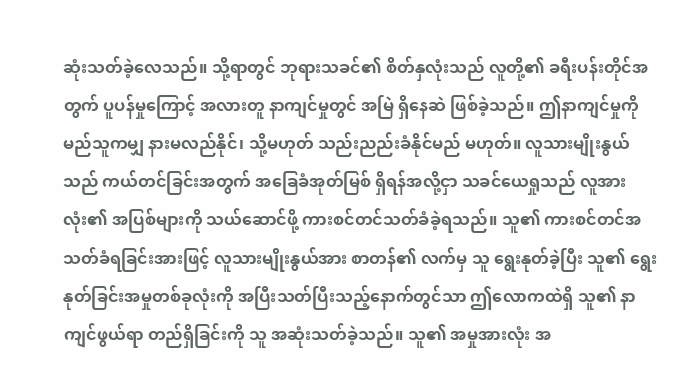ဆုံးသတ်ခဲ့လေသည်။ သို့ရာတွင် ဘုရားသခင်၏ စိတ်နှလုံးသည် လူတို့၏ ခရီးပန်းတိုင်အတွက် ပူပန်မှုကြောင့် အလားတူ နာကျင်မှုတွင် အမြဲ ရှိနေဆဲ ဖြစ်ခဲ့သည်။ ဤနာကျင်မှုကို မည်သူကမျှ နားမလည်နိုင်၊ သို့မဟုတ် သည်းညည်းခံနိုင်မည် မဟုတ်။ လူသားမျိုးနွယ်သည် ကယ်တင်ခြင်းအတွက် အခြေခံအုတ်မြစ် ရှိရန်အလို့ငှာ သခင်ယေရှုသည် လူအားလုံး၏ အပြစ်များကို သယ်ဆောင်ဖို့ ကားစင်တင်သတ်ခံခဲ့ရသည်။ သူ၏ ကားစင်တင်အသတ်ခံရခြင်းအားဖြင့် လူသားမျိုးနွယ်အား စာတန်၏ လက်မှ သူ ရွေးနုတ်ခဲ့ပြီး သူ၏ ရွေးနုတ်ခြင်းအမှုတစ်ခုလုံးကို အပြီးသတ်ပြီးသည့်နောက်တွင်သာ ဤလောကထဲရှိ သူ၏ နာကျင်ဖွယ်ရာ တည်ရှိခြင်းကို သူ အဆုံးသတ်ခဲ့သည်။ သူ၏ အမှုအားလုံး အ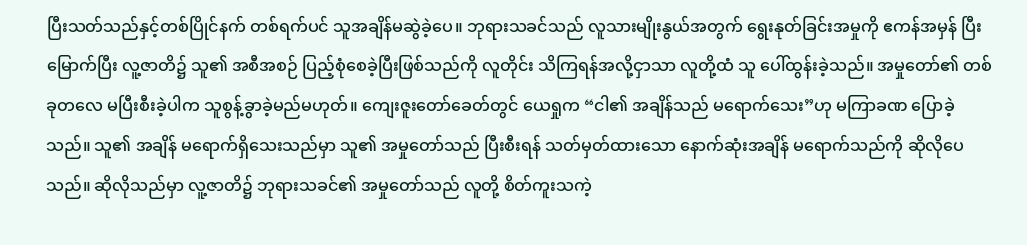ပြီးသတ်သည်နှင့်တစ်ပြိုင်နက် တစ်ရက်ပင် သူအချိန်မဆွဲခဲ့ပေ။ ဘုရားသခင်သည် လူသားမျိုးနွယ်အတွက် ရွေးနုတ်ခြင်းအမှုကို ဧကန်အမှန် ပြီးမြောက်ပြီး လူ့ဇာတိ၌ သူ၏ အစီအစဉ် ပြည့်စုံစေခဲ့ပြီးဖြစ်သည်ကို လူတိုင်း သိကြရန်အလို့ငှာသာ လူတို့ထံ သူ ပေါ်ထွန်းခဲ့သည်။ အမှုတော်၏ တစ်ခုတလေ မပြီးစီးခဲ့ပါက သူစွန့်ခွာခဲ့မည်မဟုတ်။ ကျေးဇူးတော်ခေတ်တွင် ယေရှုက “ငါ၏ အချိန်သည် မရောက်သေး”ဟု မကြာခဏ ပြောခဲ့သည်။ သူ၏ အချိန် မရောက်ရှိသေးသည်မှာ သူ၏ အမှုတော်သည် ပြီးစီးရန် သတ်မှတ်ထားသော နောက်ဆုံးအချိန် မရောက်သည်ကို ဆိုလိုပေသည်။ ဆိုလိုသည်မှာ လူ့ဇာတိ၌ ဘုရားသခင်၏ အမှုတော်သည် လူတို့ စိတ်ကူးသကဲ့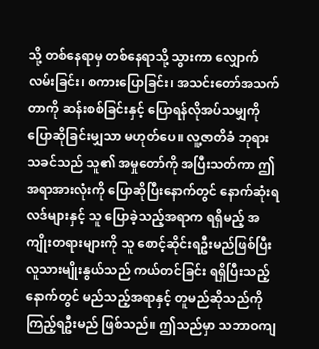သို့ တစ်နေရာမှ တစ်နေရာသို့ သွားကာ လျှောက်လမ်းခြင်း၊ စကားပြောခြင်း၊ အသင်းတော်အသက်တာကို ဆန်းစစ်ခြင်းနှင့် ပြောရန်လိုအပ်သမျှကို ပြောဆိုခြင်းမျှသာ မဟုတ်ပေ။ လူ့ဇာတိခံ ဘုရားသခင်သည် သူ၏ အမှုတော်ကို အပြီးသတ်ကာ ဤအရာအားလုံးကို ပြောဆိုပြီးနောက်တွင် နောက်ဆုံးရလဒ်များနှင့် သူ ပြောခဲ့သည့်အရာက ရရှိမည့် အကျိုးတရားများကို သူ စောင့်ဆိုင်းရဦးမည်ဖြစ်ပြီး လူသားမျိုးနွယ်သည် ကယ်တင်ခြင်း ရရှိပြီးသည့်နောက်တွင် မည်သည့်အရာနှင့် တူမည်ဆိုသည်ကို ကြည့်ရဦးမည် ဖြစ်သည်။ ဤသည်မှာ သဘာဝကျ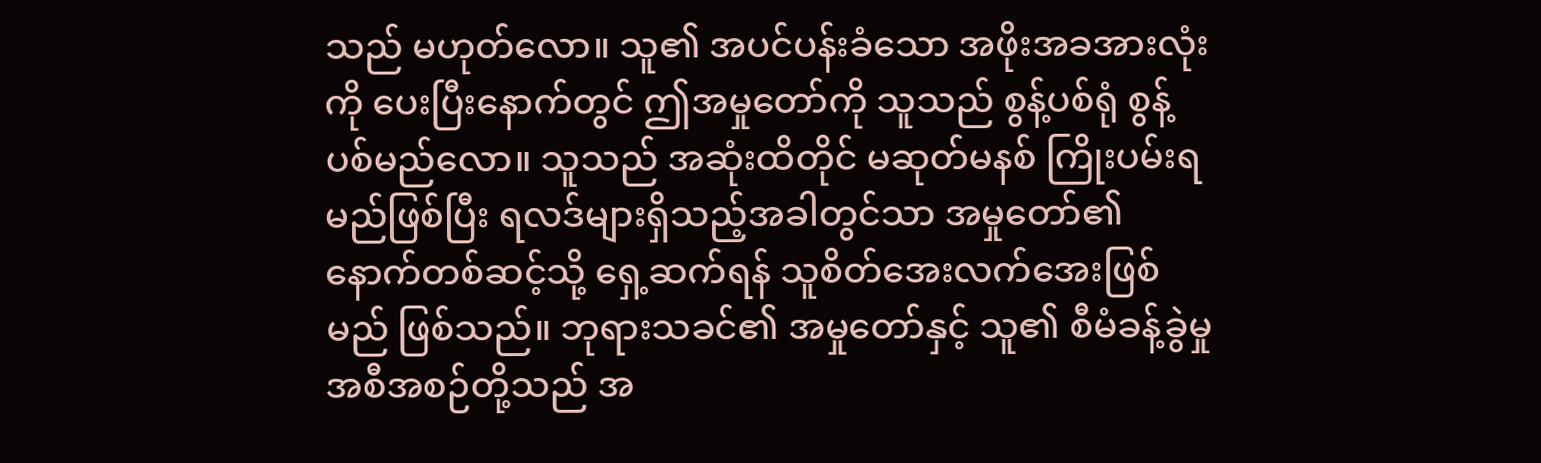သည် မဟုတ်လော။ သူ၏ အပင်ပန်းခံသော အဖိုးအခအားလုံးကို ပေးပြီးနောက်တွင် ဤအမှုတော်ကို သူသည် စွန့်ပစ်ရုံ စွန့်ပစ်မည်လော။ သူသည် အဆုံးထိတိုင် မဆုတ်မနစ် ကြိုးပမ်းရမည်ဖြစ်ပြီး ရလဒ်များရှိသည့်အခါတွင်သာ အမှုတော်၏ နောက်တစ်ဆင့်သို့ ရှေ့ဆက်ရန် သူစိတ်အေးလက်အေးဖြစ်မည် ဖြစ်သည်။ ဘုရားသခင်၏ အမှုတော်နှင့် သူ၏ စီမံခန့်ခွဲမှု အစီအစဉ်တို့သည် အ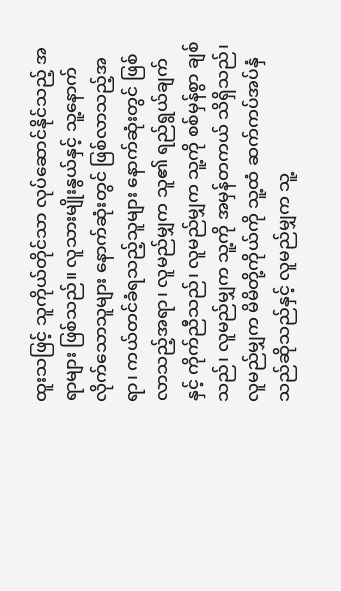ထူးသဖြင့် သူကိုယ်တိုင်သာ လုပ်ဆောင်နိုင်သည့် အရာများ ဖြစ်သည်။ လူသားမျိုးနွယ်နှင့် သူ့နောက်လိုက်သောသူများ နောက်ဆုံးတွင် ဖြစ်လာသည့်အရာ၊ ကယ်တင်ခံရသည့်သူများ နောက်ဆုံးတွင် ဖြစ်လာသည့်အရာ၊ လူမည်မျှက သူ၏ ရည်ရွယ်ချက်နှင့် ကိုက်ညီသည်၊ လူမည်မျှက သူ့ကို စစ်မှန်စွာ ချစ်သည်၊ လူမည်မျှက သူ့ကို အမှန်တကယ် သိရှိသည်၊ လူမည်မျှက မိမိတို့ကိုယ်ကို သူ့ထံ ဆက်ကပ်အပ်နှံသည်ဆိုသည်နှင့် လူမည်မျှက သူ့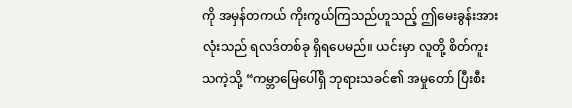ကို အမှန်တကယ် ကိုးကွယ်ကြသည်ဟူသည့် ဤမေးခွန်းအားလုံးသည် ရလဒ်တစ်ခု ရှိရပေမည်။ ယင်းမှာ လူတို့ စိတ်ကူးသကဲ့သို့ “ကမ္ဘာမြေပေါ်ရှိ ဘုရားသခင်၏ အမှုတော် ပြီးစီး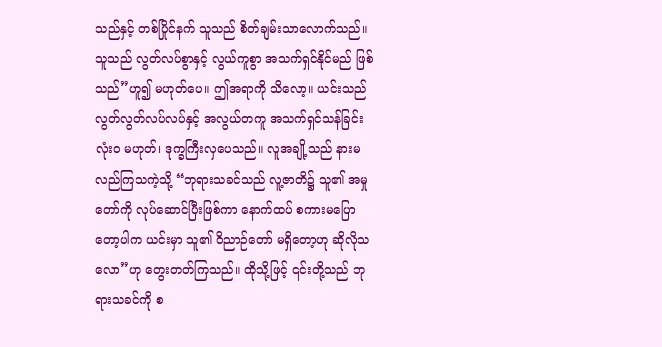သည်နှင့် တစ်ပြိုင်နက် သူသည် စိတ်ချမ်းသာလောက်သည်။ သူသည် လွတ်လပ်စွာနှင့် လွယ်ကူစွာ အသက်ရှင်နိုင်မည် ဖြစ်သည်”ဟူ၍ မဟုတ်ပေ။ ဤအရာကို သိလော့။ ယင်းသည် လွတ်လွတ်လပ်လပ်နှင့် အလွယ်တကူ အသက်ရှင်သန်ခြင်း လုံးဝ မဟုတ်၊ ဒုက္ခကြီးလှပေသည်။ လူအချို့သည် နားမလည်ကြသကဲ့သို့ “ဘုရားသခင်သည် လူ့ဇာတိ၌ သူ၏ အမှုတော်ကို လုပ်ဆောင်ပြီးဖြစ်ကာ နောက်ထပ် စကားမပြောတော့ပါက ယင်းမှာ သူ၏ ဝိညာဉ်တော် မရှိတော့ဟု ဆိုလိုသလော”ဟု တွေးတတ်ကြသည်။ ထိုသို့ဖြင့် ၎င်းတို့သည် ဘုရားသခင်ကို စ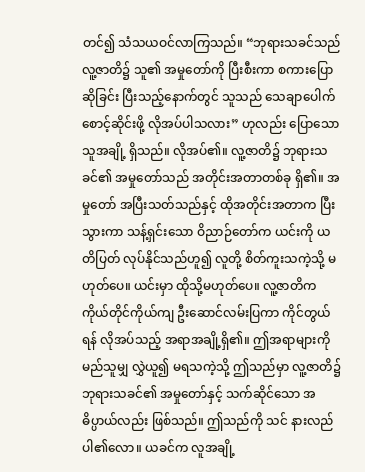တင်၍ သံသယဝင်လာကြသည်။ “ဘုရားသခင်သည် လူ့ဇာတိ၌ သူ၏ အမှုတော်ကို ပြီးစီးကာ စကားပြောဆိုခြင်း ပြီးသည့်နောက်တွင် သူသည် သေချာပေါက် စောင့်ဆိုင်းဖို့ လိုအပ်ပါသလား” ဟုလည်း ပြောသောသူအချို့ ရှိသည်။ လိုအပ်၏။ လူ့ဇာတိ၌ ဘုရားသခင်၏ အမှုတော်သည် အတိုင်းအတာတစ်ခု ရှိ၏။ အမှုတော် အပြီးသတ်သည်နှင့် ထိုအတိုင်းအတာက ပြီးသွားကာ သန့်ရှင်းသော ဝိညာဉ်တော်က ယင်းကို ယတိပြတ် လုပ်နိုင်သည်ဟူ၍ လူတို့ စိတ်ကူးသကဲ့သို့ မဟုတ်ပေ။ ယင်းမှာ ထိုသို့မဟုတ်ပေ။ လူ့ဇာတိက ကိုယ်တိုင်ကိုယ်ကျ ဦးဆောင်လမ်းပြကာ ကိုင်တွယ်ရန် လိုအပ်သည့် အရာအချို့ရှိ၏။ ဤအရာများကို မည်သူမျှ လွှဲယူ၍ မရသကဲ့သို့ ဤသည်မှာ လူ့ဇာတိ၌ ဘုရားသခင်၏ အမှုတော်နှင့် သက်ဆိုင်သော အဓိပ္ပာယ်လည်း ဖြစ်သည်။ ဤသည်ကို သင် နားလည်ပါ၏လော။ ယခင်က လူအချို့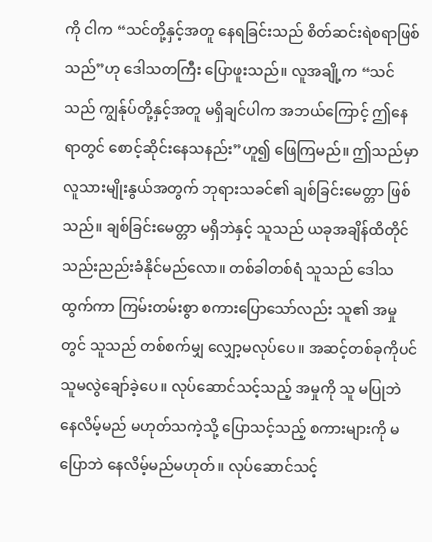ကို ငါက “သင်တို့နှင့်အတူ နေရခြင်းသည် စိတ်ဆင်းရဲစရာဖြစ်သည်”ဟု ဒေါသတကြီး ပြောဖူးသည်။ လူအချို့က “သင်သည် ကျွန်ုပ်တို့နှင့်အတူ မရှိချင်ပါက အဘယ်ကြောင့် ဤနေရာတွင် စောင့်ဆိုင်းနေသနည်း”ဟူ၍ ဖြေကြမည်။ ဤသည်မှာ လူသားမျိုးနွယ်အတွက် ဘုရားသခင်၏ ချစ်ခြင်းမေတ္တာ ဖြစ်သည်။ ချစ်ခြင်းမေတ္တာ မရှိဘဲနှင့် သူသည် ယခုအချိန်ထိတိုင် သည်းညည်းခံနိုင်မည်လော။ တစ်ခါတစ်ရံ သူသည် ဒေါသထွက်ကာ ကြမ်းတမ်းစွာ စကားပြောသော်လည်း သူ၏ အမှုတွင် သူသည် တစ်စက်မျှ လျှော့မလုပ်ပေ။ အဆင့်တစ်ခုကိုပင် သူမလွဲချော်ခဲ့ပေ။ လုပ်ဆောင်သင့်သည့် အမှုကို သူ မပြုဘဲနေလိမ့်မည် မဟုတ်သကဲ့သို့ ပြောသင့်သည့် စကားများကို မပြောဘဲ နေလိမ့်မည်မဟုတ်။ လုပ်ဆောင်သင့်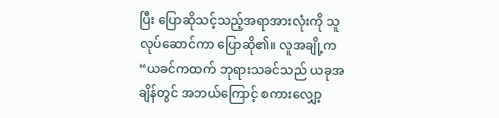ပြီး ပြောဆိုသင့်သည့်အရာအားလုံးကို သူ လုပ်ဆောင်ကာ ပြောဆို၏။ လူအချို့က “ယခင်ကထက် ဘုရားသခင်သည် ယခုအချိန်တွင် အဘယ်ကြောင့် စကားလျှော့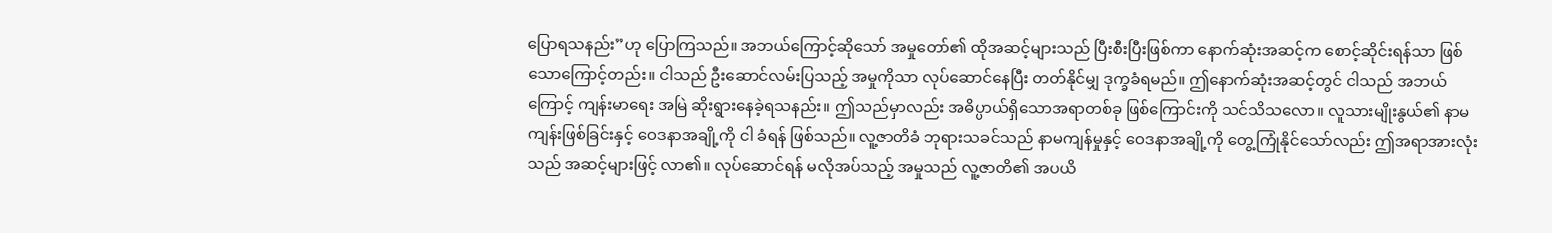ပြောရသနည်း”ဟု ပြောကြသည်။ အဘယ်ကြောင့်ဆိုသော် အမှုတော်၏ ထိုအဆင့်များသည် ပြီးစီးပြီးဖြစ်ကာ နောက်ဆုံးအဆင့်က စောင့်ဆိုင်းရန်သာ ဖြစ်သောကြောင့်တည်း။ ငါသည် ဦးဆောင်လမ်းပြသည့် အမှုကိုသာ လုပ်ဆောင်နေပြီး တတ်နိုင်မျှ ဒုက္ခခံရမည်။ ဤနောက်ဆုံးအဆင့်တွင် ငါသည် အဘယ်ကြောင့် ကျန်းမာရေး အမြဲ ဆိုးရွားနေခဲ့ရသနည်း။ ဤသည်မှာလည်း အဓိပ္ပာယ်ရှိသောအရာတစ်ခု ဖြစ်ကြောင်းကို သင်သိသလော။ လူသားမျိုးနွယ်၏ နာမကျန်းဖြစ်ခြင်းနှင့် ဝေဒနာအချို့ကို ငါ ခံရန် ဖြစ်သည်။ လူ့ဇာတိခံ ဘုရားသခင်သည် နာမကျန်မှုနှင့် ဝေဒနာအချို့ကို တွေ့ကြုံနိုင်သော်လည်း ဤအရာအားလုံးသည် အဆင့်များဖြင့် လာ၏။ လုပ်ဆောင်ရန် မလိုအပ်သည့် အမှုသည် လူ့ဇာတိ၏ အပယိ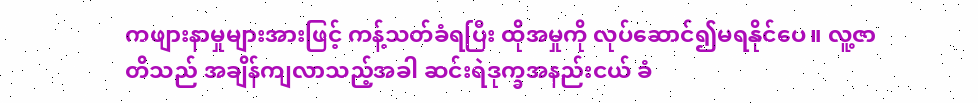ကဖျားနာမှုများအားဖြင့် ကန့်သတ်ခံရပြီး ထိုအမှုကို လုပ်ဆောင်၍မရနိုင်ပေ။ လူ့ဇာတိသည် အချိန်ကျလာသည့်အခါ ဆင်းရဲဒုက္ခအနည်းငယ် ခံ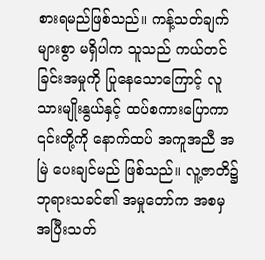စားရမည်ဖြစ်သည်။ ကန့်သတ်ချက်များစွာ မရှိပါက သူသည် ကယ်တင်ခြင်းအမှုကို ပြုနေသောကြောင့် လူသားမျိုးနွယ်နှင့် ထပ်စကားပြောကာ ၎င်းတို့ကို နောက်ထပ် အကူအညီ အမြဲ ပေးချင်မည် ဖြစ်သည်။ လူ့ဇာတိ၌ ဘုရားသခင်၏ အမှုတော်က အစမှ အပြီးသတ်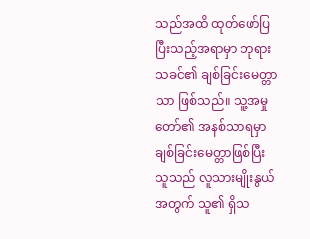သည်အထိ ထုတ်ဖော်ပြပြီးသည့်အရာမှာ ဘုရားသခင်၏ ချစ်ခြင်းမေတ္တာသာ ဖြစ်သည်။ သူ့အမှုတော်၏ အနစ်သာရမှာ ချစ်ခြင်းမေတ္တာဖြစ်ပြီး သူသည် လူသားမျိုးနွယ်အတွက် သူ၏ ရှိသ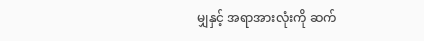မျှနှင့် အရာအားလုံးကို ဆက်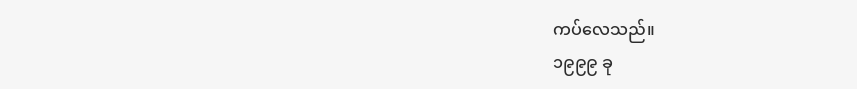ကပ်လေသည်။
၁၉၉၉ ခု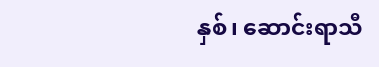နှစ်၊ ဆောင်းရာသီ